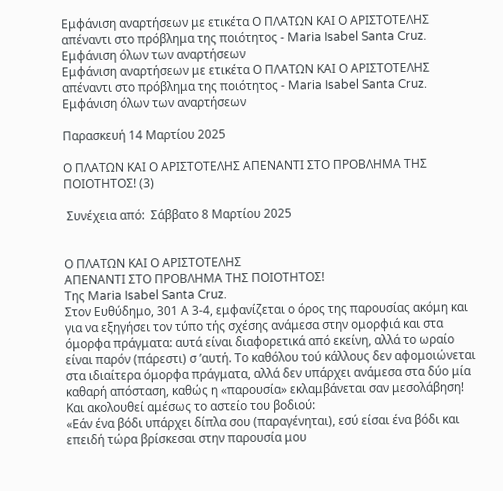Εμφάνιση αναρτήσεων με ετικέτα Ο ΠΛΑΤΩΝ ΚΑΙ Ο ΑΡΙΣΤΟΤΕΛΗΣ απέναντι στο πρόβλημα της ποιότητος - Maria Isabel Santa Cruz. Εμφάνιση όλων των αναρτήσεων
Εμφάνιση αναρτήσεων με ετικέτα Ο ΠΛΑΤΩΝ ΚΑΙ Ο ΑΡΙΣΤΟΤΕΛΗΣ απέναντι στο πρόβλημα της ποιότητος - Maria Isabel Santa Cruz. Εμφάνιση όλων των αναρτήσεων

Παρασκευή 14 Μαρτίου 2025

Ο ΠΛΑΤΩΝ ΚΑΙ Ο ΑΡΙΣΤΟΤΕΛΗΣ ΑΠΕΝΑΝΤΙ ΣΤΟ ΠΡΟΒΛΗΜΑ ΤΗΣ ΠΟΙΟΤΗΤΟΣ! (3)

 Συνέχεια από:  Σάββατο 8 Μαρτίου 2025


Ο ΠΛΑΤΩΝ ΚΑΙ Ο ΑΡΙΣΤΟΤΕΛΗΣ
ΑΠΕΝΑΝΤΙ ΣΤΟ ΠΡΟΒΛΗΜΑ ΤΗΣ ΠΟΙΟΤΗΤΟΣ!
Της Maria Isabel Santa Cruz.
Στον Ευθύδημο, 301 Α 3-4, εμφανίζεται ο όρος της παρουσίας ακόμη και για να εξηγήσει τον τύπο τής σχέσης ανάμεσα στην ομορφιά και στα όμορφα πράγματα: αυτά είναι διαφορετικά από εκείνη, αλλά το ωραίο είναι παρόν (πάρεστι) σ ’αυτή. Το καθόλου τού κάλλους δεν αφομοιώνεται στα ιδιαίτερα όμορφα πράγματα, αλλά δεν υπάρχει ανάμεσα στα δύο μία καθαρή απόσταση, καθώς η «παρουσία» εκλαμβάνεται σαν μεσολάβηση! Και ακολουθεί αμέσως το αστείο του βοδιού:
«Εάν ένα βόδι υπάρχει δίπλα σου (παραγένηται), εσύ είσαι ένα βόδι και επειδή τώρα βρίσκεσαι στην παρουσία μου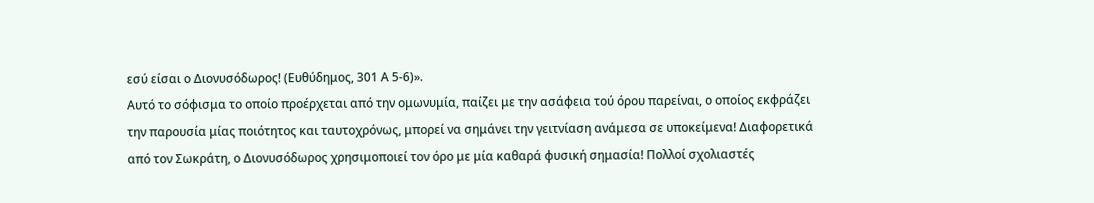εσύ είσαι ο Διονυσόδωρος! (Ευθύδημος, 301 Α 5-6)».
Αυτό το σόφισμα το οποίο προέρχεται από την ομωνυμία, παίζει με την ασάφεια τού όρου παρείναι, ο οποίος εκφράζει την παρουσία μίας ποιότητος και ταυτοχρόνως, μπορεί να σημάνει την γειτνίαση ανάμεσα σε υποκείμενα! Διαφορετικά από τον Σωκράτη, ο Διονυσόδωρος χρησιμοποιεί τον όρο με μία καθαρά φυσική σημασία! Πολλοί σχολιαστές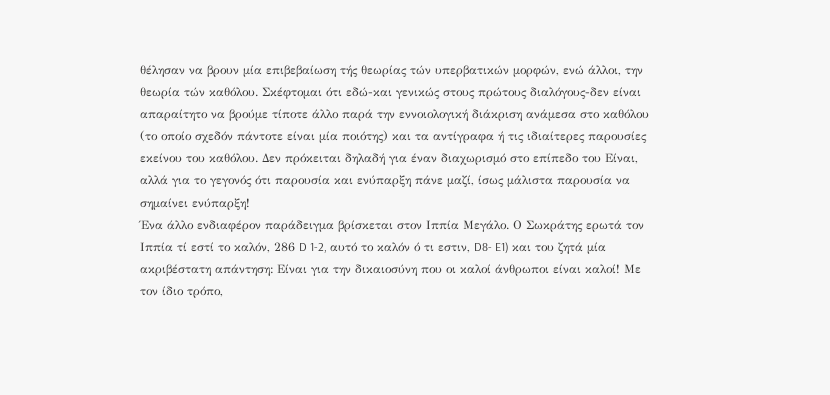θέλησαν να βρουν μία επιβεβαίωση τής θεωρίας τών υπερβατικών μορφών, ενώ άλλοι, την θεωρία τών καθόλου. Σκέφτομαι ότι εδώ-και γενικώς στους πρώτους διαλόγους-δεν είναι απαραίτητο να βρούμε τίποτε άλλο παρά την εννοιολογική διάκριση ανάμεσα στο καθόλου (το οποίο σχεδόν πάντοτε είναι μία ποιότης) και τα αντίγραφα ή τις ιδιαίτερες παρουσίες εκείνου του καθόλου. Δεν πρόκειται δηλαδή για έναν διαχωρισμό στο επίπεδο του Είναι, αλλά για το γεγονός ότι παρουσία και ενύπαρξη πάνε μαζί, ίσως μάλιστα παρουσία να σημαίνει ενύπαρξη!
Ένα άλλο ενδιαφέρον παράδειγμα βρίσκεται στον Ιππία Μεγάλο. Ο Σωκράτης ερωτά τον Ιππία τί εστί το καλόν, 286 D 1-2, αυτό το καλόν ό τι εστιν, D8- E1) και του ζητά μία ακριβέστατη απάντηση: Είναι για την δικαιοσύνη που οι καλοί άνθρωποι είναι καλοί! Με τον ίδιο τρόπο,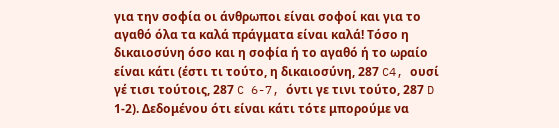για την σοφία οι άνθρωποι είναι σοφοί και για το αγαθό όλα τα καλά πράγματα είναι καλά! Τόσο η δικαιοσύνη όσο και η σοφία ή το αγαθό ή το ωραίο είναι κάτι (έστι τι τούτο, η δικαιοσύνη, 287 C4, ουσί γέ τισι τούτοις, 287 C 6-7, όντι γε τινι τούτο, 287 D 1-2). Δεδομένου ότι είναι κάτι τότε μπορούμε να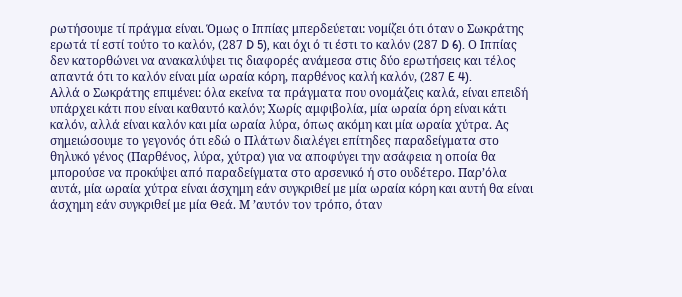ρωτήσουμε τί πράγμα είναι. Όμως ο Ιππίας μπερδεύεται: νομίζει ότι όταν ο Σωκράτης ερωτά τί εστί τούτο το καλόν, (287 D 5), και όχι ό τι έστι το καλόν (287 D 6). Ο Ιππίας δεν κατορθώνει να ανακαλύψει τις διαφορές ανάμεσα στις δύο ερωτήσεις και τέλος απαντά ότι το καλόν είναι μία ωραία κόρη, παρθένος καλή καλόν, (287 E 4).
Αλλά ο Σωκράτης επιμένει: όλα εκείνα τα πράγματα που ονομάζεις καλά, είναι επειδή υπάρχει κάτι που είναι καθαυτό καλόν; Χωρίς αμφιβολία, μία ωραία όρη είναι κάτι καλόν, αλλά είναι καλόν και μία ωραία λύρα, όπως ακόμη και μία ωραία χύτρα. Ας σημειώσουμε το γεγονός ότι εδώ ο Πλάτων διαλέγει επίτηδες παραδείγματα στο θηλυκό γένος (Παρθένος, λύρα, χύτρα) για να αποφύγει την ασάφεια η οποία θα μπορούσε να προκύψει από παραδείγματα στο αρσενικό ή στο ουδέτερο. Παρ’όλα αυτά, μία ωραία χύτρα είναι άσχημη εάν συγκριθεί με μία ωραία κόρη και αυτή θα είναι άσχημη εάν συγκριθεί με μία Θεά. Μ ’αυτόν τον τρόπο, όταν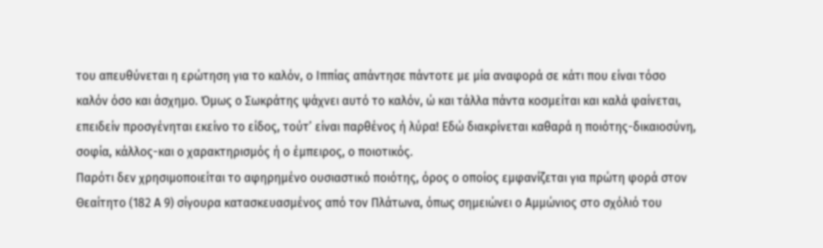του απευθύνεται η ερώτηση για το καλόν, ο Ιππίας απάντησε πάντοτε με μία αναφορά σε κάτι που είναι τόσο καλόν όσο και άσχημο. Όμως ο Σωκράτης ψάχνει αυτό το καλόν, ώ και τάλλα πάντα κοσμείται και καλά φαίνεται, επειδείν προσγένηται εκείνο το είδος, τούτ’ είναι παρθένος ή λύρα! Εδώ διακρίνεται καθαρά η ποιότης-δικαιοσύνη, σοφία, κάλλος-και ο χαρακτηρισμός ή ο έμπειρος, ο ποιοτικός.
Παρότι δεν χρησιμοποιείται το αφηρημένο ουσιαστικό ποιότης, όρος ο οποίος εμφανίζεται για πρώτη φορά στον Θεαίτητο (182 Α 9) σίγουρα κατασκευασμένος από τον Πλάτωνα, όπως σημειώνει ο Αμμώνιος στο σχόλιό του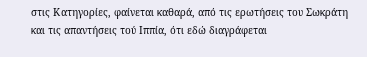στις Κατηγορίες, φαίνεται καθαρά, από τις ερωτήσεις του Σωκράτη και τις απαντήσεις τού Ιππία, ότι εδώ διαγράφεται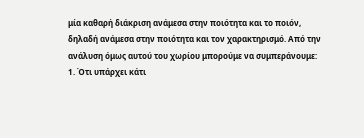μία καθαρή διάκριση ανάμεσα στην ποιότητα και το ποιόν, δηλαδή ανάμεσα στην ποιότητα και τον χαρακτηρισμό. Από την ανάλυση όμως αυτού του χωρίου μπορούμε να συμπεράνουμε:
1. Ότι υπάρχει κάτι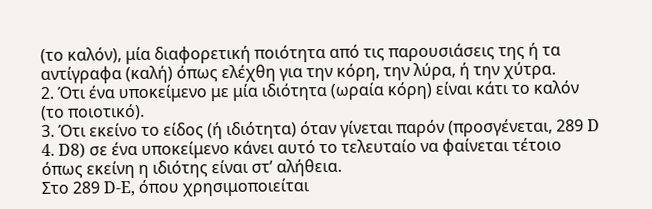(το καλόν), μία διαφορετική ποιότητα από τις παρουσιάσεις της ή τα αντίγραφα (καλή) όπως ελέχθη για την κόρη, την λύρα, ή την χύτρα.
2. Ότι ένα υποκείμενο με μία ιδιότητα (ωραία κόρη) είναι κάτι το καλόν (το ποιοτικό).
3. Ότι εκείνο το είδος (ή ιδιότητα) όταν γίνεται παρόν (προσγένεται, 289 D 4. D8) σε ένα υποκείμενο κάνει αυτό το τελευταίο να φαίνεται τέτοιο όπως εκείνη η ιδιότης είναι στ’ αλήθεια.
Στο 289 D-E, όπου χρησιμοποιείται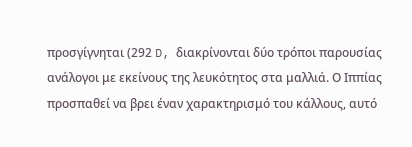προσγίγνηται (292 D, διακρίνονται δύο τρόποι παρουσίας ανάλογοι με εκείνους της λευκότητος στα μαλλιά. Ο Ιππίας προσπαθεί να βρει έναν χαρακτηρισμό του κάλλους, αυτό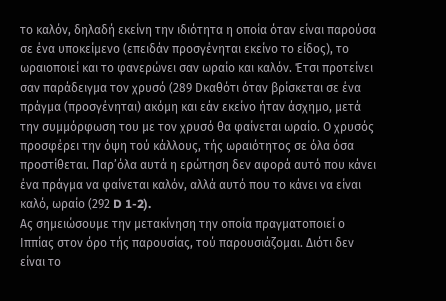το καλόν, δηλαδή εκείνη την ιδιότητα η οποία όταν είναι παρούσα σε ένα υποκείμενο (επειδάν προσγένηται εκείνο το είδος), το ωραιοποιεί και το φανερώνει σαν ωραίο και καλόν. Έτσι προτείνει σαν παράδειγμα τον χρυσό (289 Dκαθότι όταν βρίσκεται σε ένα πράγμα (προσγένηται) ακόμη και εάν εκείνο ήταν άσχημο, μετά την συμμόρφωση του με τον χρυσό θα φαίνεται ωραίο. Ο χρυσός προσφέρει την όψη τού κάλλους, τής ωραιότητος σε όλα όσα προστίθεται. Παρ’όλα αυτά η ερώτηση δεν αφορά αυτό που κάνει ένα πράγμα να φαίνεται καλόν, αλλά αυτό που το κάνει να είναι καλό, ωραίο (292 D 1-2).
Ας σημειώσουμε την μετακίνηση την οποία πραγματοποιεί ο Ιππίας στον όρο τής παρουσίας, τού παρουσιάζομαι. Διότι δεν είναι το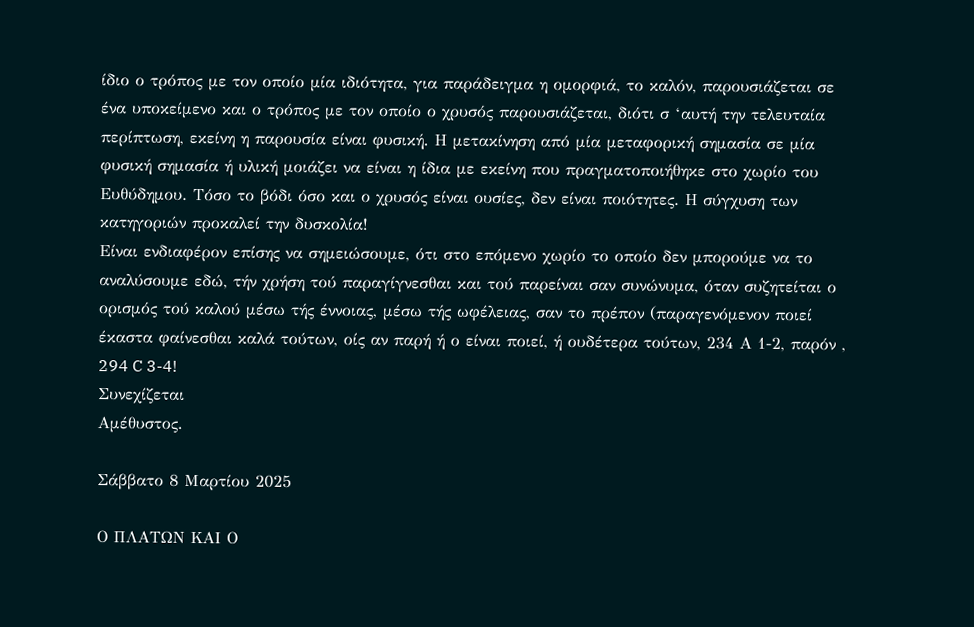ίδιο ο τρόπος με τον οποίο μία ιδιότητα, για παράδειγμα η ομορφιά, το καλόν, παρουσιάζεται σε ένα υποκείμενο και ο τρόπος με τον οποίο ο χρυσός παρουσιάζεται, διότι σ ‘αυτή την τελευταία περίπτωση, εκείνη η παρουσία είναι φυσική. Η μετακίνηση από μία μεταφορική σημασία σε μία φυσική σημασία ή υλική μοιάζει να είναι η ίδια με εκείνη που πραγματοποιήθηκε στο χωρίο του Ευθύδημου. Τόσο το βόδι όσο και ο χρυσός είναι ουσίες, δεν είναι ποιότητες. Η σύγχυση των κατηγοριών προκαλεί την δυσκολία!
Είναι ενδιαφέρον επίσης να σημειώσουμε, ότι στο επόμενο χωρίο το οποίο δεν μπορούμε να το αναλύσουμε εδώ, τήν χρήση τού παραγίγνεσθαι και τού παρείναι σαν συνώνυμα, όταν συζητείται ο ορισμός τού καλού μέσω τής έννοιας, μέσω τής ωφέλειας, σαν το πρέπον (παραγενόμενον ποιεί έκαστα φαίνεσθαι καλά τούτων, οίς αν παρή ή ο είναι ποιεί, ή ουδέτερα τούτων, 234 Α 1-2, παρόν , 294 C 3-4!
Συνεχίζεται
Αμέθυστος.

Σάββατο 8 Μαρτίου 2025

Ο ΠΛΑΤΩΝ ΚΑΙ Ο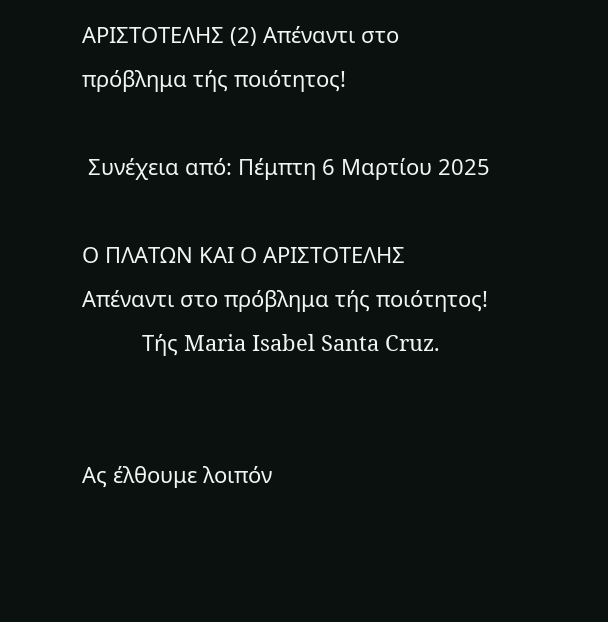ΑΡΙΣΤΟΤΕΛΗΣ (2) Απέναντι στο πρόβλημα τής ποιότητος!

 Συνέχεια από: Πέμπτη 6 Μαρτίου 2025

Ο ΠΛΑΤΩΝ ΚΑΙ Ο ΑΡΙΣΤΟΤΕΛΗΣ
Απέναντι στο πρόβλημα τής ποιότητος!
          Τής Maria Isabel Santa Cruz.


Ας έλθουμε λοιπόν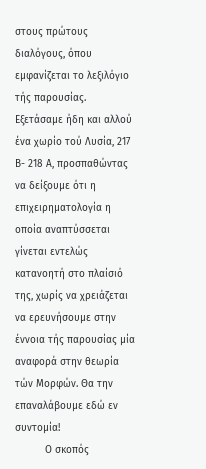στους πρώτους διαλόγους, όπου εμφανίζεται το λεξιλόγιο τής παρουσίας. Εξετάσαμε ήδη και αλλού ένα χωρίο τού Λυσία, 217 Β- 218 Α, προσπαθώντας να δείξουμε ότι η επιχειρηματολογία η οποία αναπτύσσεται γίνεται εντελώς κατανοητή στο πλαίσιό της, χωρίς να χρειάζεται να ερευνήσουμε στην έννοια τής παρουσίας μία αναφορά στην θεωρία τών Μορφών. Θα την επαναλάβουμε εδώ εν συντομία!
          Ο σκοπός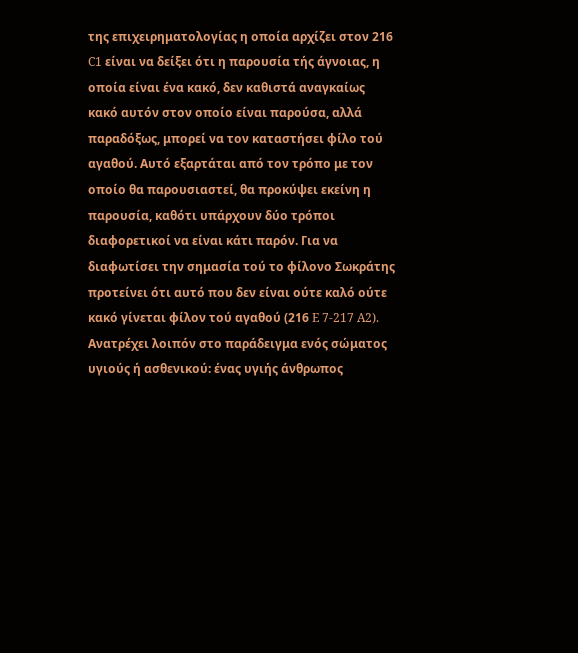της επιχειρηματολογίας η οποία αρχίζει στον 216 C1 είναι να δείξει ότι η παρουσία τής άγνοιας, η οποία είναι ένα κακό, δεν καθιστά αναγκαίως κακό αυτόν στον οποίο είναι παρούσα, αλλά παραδόξως, μπορεί να τον καταστήσει φίλο τού αγαθού. Αυτό εξαρτάται από τον τρόπο με τον οποίο θα παρουσιαστεί, θα προκύψει εκείνη η παρουσία, καθότι υπάρχουν δύο τρόποι διαφορετικοί να είναι κάτι παρόν. Για να διαφωτίσει την σημασία τού το φίλονο Σωκράτης προτείνει ότι αυτό που δεν είναι ούτε καλό ούτε κακό γίνεται φίλον τού αγαθού (216 E 7-217 A2). Ανατρέχει λοιπόν στο παράδειγμα ενός σώματος υγιούς ή ασθενικού: ένας υγιής άνθρωπος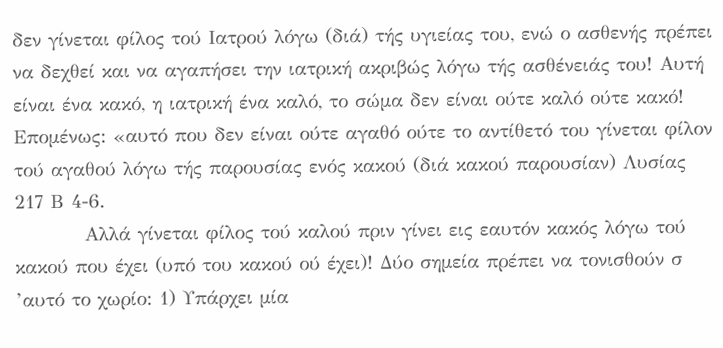δεν γίνεται φίλος τού Ιατρού λόγω (διά) τής υγιείας του, ενώ ο ασθενής πρέπει να δεχθεί και να αγαπήσει την ιατρική ακριβώς λόγω τής ασθένειάς του! Αυτή είναι ένα κακό, η ιατρική ένα καλό, το σώμα δεν είναι ούτε καλό ούτε κακό! Επομένως: «αυτό που δεν είναι ούτε αγαθό ούτε το αντίθετό του γίνεται φίλον τού αγαθού λόγω τής παρουσίας ενός κακού (διά κακού παρουσίαν) Λυσίας 217 Β 4-6.
          Αλλά γίνεται φίλος τού καλού πριν γίνει εις εαυτόν κακός λόγω τού κακού που έχει (υπό του κακού ού έχει)! Δύο σημεία πρέπει να τονισθούν σ ’αυτό το χωρίο: 1) Υπάρχει μία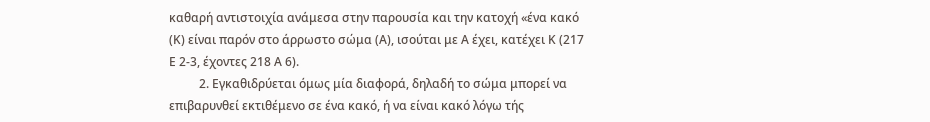καθαρή αντιστοιχία ανάμεσα στην παρουσία και την κατοχή «ένα κακό (Κ) είναι παρόν στο άρρωστο σώμα (Α), ισούται με Α έχει, κατέχει Κ (217 Ε 2-3, έχοντες 218 Α 6).
          2. Εγκαθιδρύεται όμως μία διαφορά, δηλαδή το σώμα μπορεί να επιβαρυνθεί εκτιθέμενο σε ένα κακό, ή να είναι κακό λόγω τής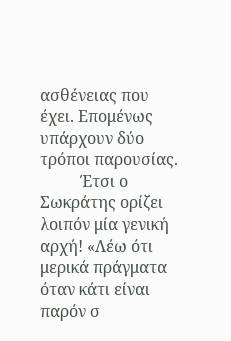ασθένειας που έχει. Επομένως υπάρχουν δύο τρόποι παρουσίας.
          Έτσι ο Σωκράτης ορίζει λοιπόν μία γενική αρχή! «Λέω ότι μερικά πράγματα όταν κάτι είναι παρόν σ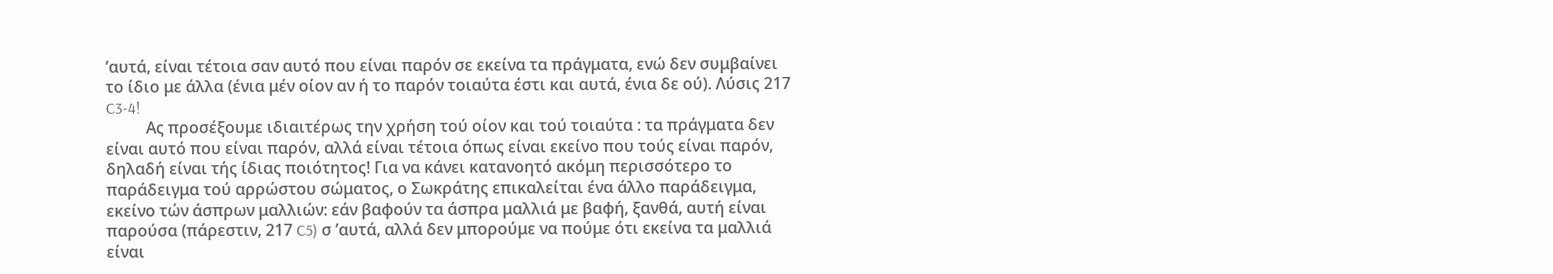’αυτά, είναι τέτοια σαν αυτό που είναι παρόν σε εκείνα τα πράγματα, ενώ δεν συμβαίνει το ίδιο με άλλα (ένια μέν οίον αν ή το παρόν τοιαύτα έστι και αυτά, ένια δε ού). Λύσις 217 C3-4!
          Ας προσέξουμε ιδιαιτέρως την χρήση τού οίον και τού τοιαύτα : τα πράγματα δεν είναι αυτό που είναι παρόν, αλλά είναι τέτοια όπως είναι εκείνο που τούς είναι παρόν, δηλαδή είναι τής ίδιας ποιότητος! Για να κάνει κατανοητό ακόμη περισσότερο το παράδειγμα τού αρρώστου σώματος, ο Σωκράτης επικαλείται ένα άλλο παράδειγμα, εκείνο τών άσπρων μαλλιών: εάν βαφούν τα άσπρα μαλλιά με βαφή, ξανθά, αυτή είναι παρούσα (πάρεστιν, 217 C5) σ ’αυτά, αλλά δεν μπορούμε να πούμε ότι εκείνα τα μαλλιά είναι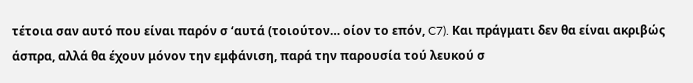τέτοια σαν αυτό που είναι παρόν σ ‘αυτά (τοιούτον… οίον το επόν, C7). Και πράγματι δεν θα είναι ακριβώς άσπρα, αλλά θα έχουν μόνον την εμφάνιση, παρά την παρουσία τού λευκού σ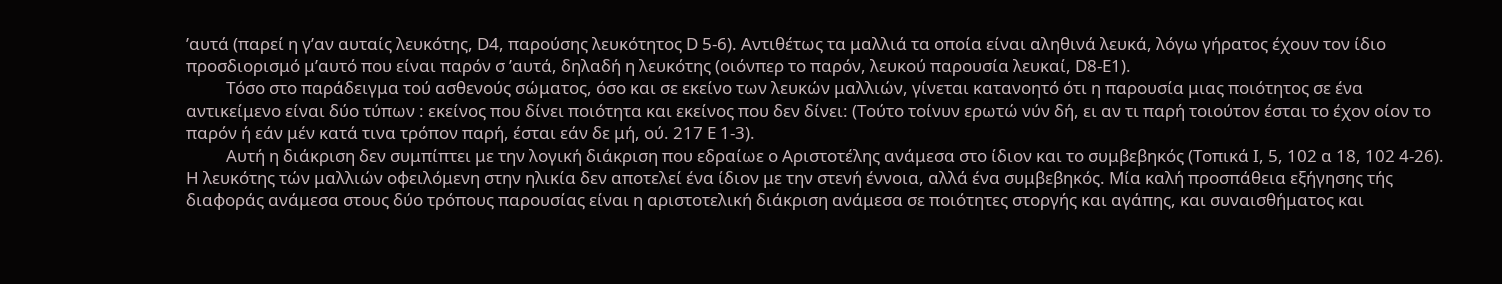’αυτά (παρεί η γ’αν αυταίς λευκότης, D4, παρούσης λευκότητος D 5-6). Αντιθέτως τα μαλλιά τα οποία είναι αληθινά λευκά, λόγω γήρατος έχουν τον ίδιο προσδιορισμό μ’αυτό που είναι παρόν σ ’αυτά, δηλαδή η λευκότης (οιόνπερ το παρόν, λευκού παρουσία λευκαί, D8-Ε1).
          Τόσο στο παράδειγμα τού ασθενούς σώματος, όσο και σε εκείνο των λευκών μαλλιών, γίνεται κατανοητό ότι η παρουσία μιας ποιότητος σε ένα αντικείμενο είναι δύο τύπων : εκείνος που δίνει ποιότητα και εκείνος που δεν δίνει: (Τούτο τοίνυν ερωτώ νύν δή, ει αν τι παρή τοιούτον έσται το έχον οίον το παρόν ή εάν μέν κατά τινα τρόπον παρή, έσται εάν δε μή, ού. 217 Ε 1-3).
          Αυτή η διάκριση δεν συμπίπτει με την λογική διάκριση που εδραίωε ο Αριστοτέλης ανάμεσα στο ίδιον και το συμβεβηκός (Τοπικά Ι, 5, 102 α 18, 102 4-26). Η λευκότης τών μαλλιών οφειλόμενη στην ηλικία δεν αποτελεί ένα ίδιον με την στενή έννοια, αλλά ένα συμβεβηκός. Μία καλή προσπάθεια εξήγησης τής διαφοράς ανάμεσα στους δύο τρόπους παρουσίας είναι η αριστοτελική διάκριση ανάμεσα σε ποιότητες στοργής και αγάπης, και συναισθήματος και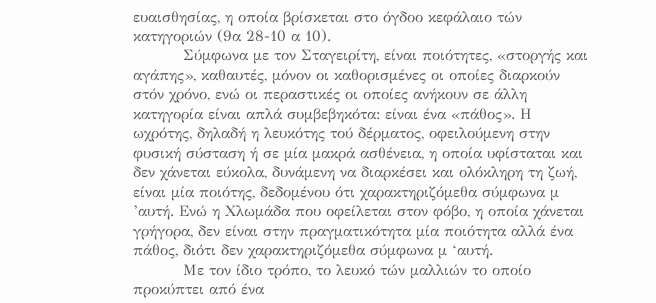ευαισθησίας, η οποία βρίσκεται στο όγδοο κεφάλαιο τών κατηγοριών (9α 28-10 α 10).
          Σύμφωνα με τον Σταγειρίτη, είναι ποιότητες, «στοργής και αγάπης», καθαυτές, μόνον οι καθορισμένες οι οποίες διαρκούν στόν χρόνο, ενώ οι περαστικές οι οποίες ανήκουν σε άλλη κατηγορία είναι απλά συμβεβηκότα: είναι ένα «πάθος». Η ωχρότης, δηλαδή η λευκότης τού δέρματος, οφειλούμενη στην φυσική σύσταση ή σε μία μακρά ασθένεια, η οποία υφίσταται και δεν χάνεται εύκολα, δυνάμενη να διαρκέσει και ολόκληρη τη ζωή, είναι μία ποιότης, δεδομένου ότι χαρακτηριζόμεθα σύμφωνα μ ’αυτή. Ενώ η Χλωμάδα που οφείλεται στον φόβο, η οποία χάνεται γρήγορα, δεν είναι στην πραγματικότητα μία ποιότητα αλλά ένα πάθος, διότι δεν χαρακτηριζόμεθα σύμφωνα μ ‘αυτή.
          Με τον ίδιο τρόπο, το λευκό τών μαλλιών το οποίο προκύπτει από ένα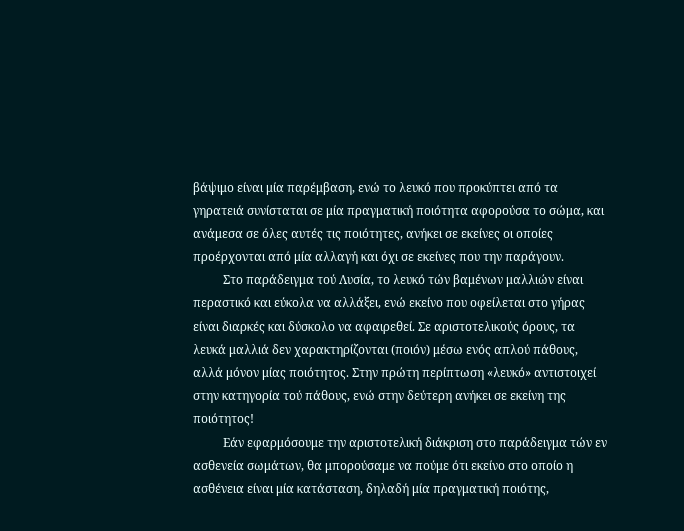βάψιμο είναι μία παρέμβαση, ενώ το λευκό που προκύπτει από τα γηρατειά συνίσταται σε μία πραγματική ποιότητα αφορούσα το σώμα, και ανάμεσα σε όλες αυτές τις ποιότητες, ανήκει σε εκείνες οι οποίες προέρχονται από μία αλλαγή και όχι σε εκείνες που την παράγουν.
          Στο παράδειγμα τού Λυσία, το λευκό τών βαμένων μαλλιών είναι περαστικό και εύκολα να αλλάξει, ενώ εκείνο που οφείλεται στο γήρας είναι διαρκές και δύσκολο να αφαιρεθεί. Σε αριστοτελικούς όρους, τα λευκά μαλλιά δεν χαρακτηρίζονται (ποιόν) μέσω ενός απλού πάθους, αλλά μόνον μίας ποιότητος. Στην πρώτη περίπτωση «λευκό» αντιστοιχεί στην κατηγορία τού πάθους, ενώ στην δεύτερη ανήκει σε εκείνη της ποιότητος!
          Εάν εφαρμόσουμε την αριστοτελική διάκριση στο παράδειγμα τών εν ασθενεία σωμάτων, θα μπορούσαμε να πούμε ότι εκείνο στο οποίο η ασθένεια είναι μία κατάσταση, δηλαδή μία πραγματική ποιότης,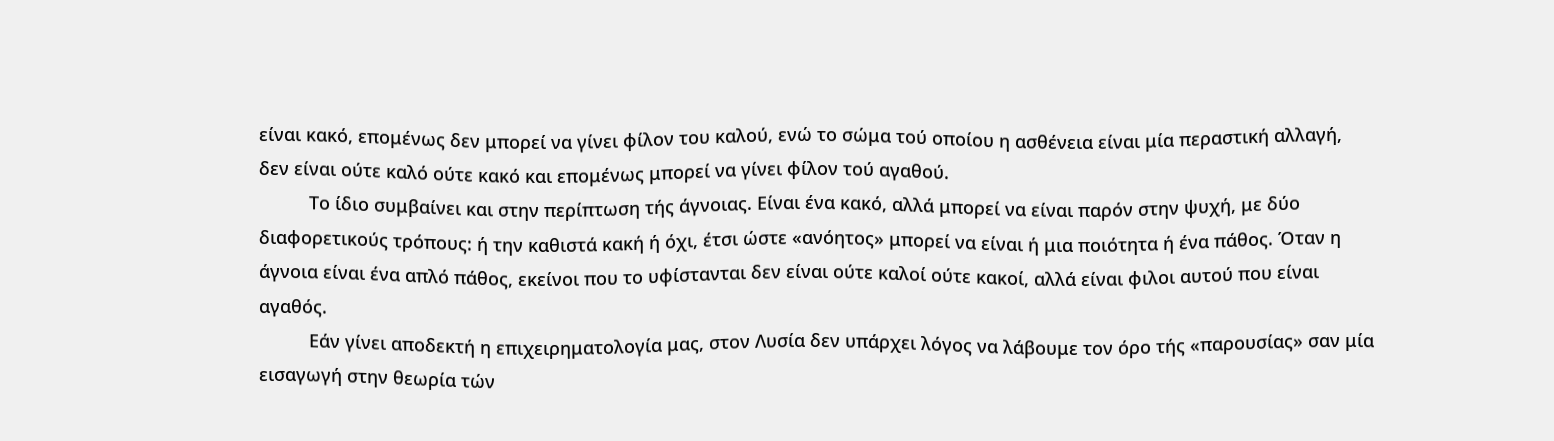είναι κακό, επομένως δεν μπορεί να γίνει φίλον του καλού, ενώ το σώμα τού οποίου η ασθένεια είναι μία περαστική αλλαγή, δεν είναι ούτε καλό ούτε κακό και επομένως μπορεί να γίνει φίλον τού αγαθού.
          Το ίδιο συμβαίνει και στην περίπτωση τής άγνοιας. Είναι ένα κακό, αλλά μπορεί να είναι παρόν στην ψυχή, με δύο διαφορετικούς τρόπους: ή την καθιστά κακή ή όχι, έτσι ώστε «ανόητος» μπορεί να είναι ή μια ποιότητα ή ένα πάθος. Όταν η άγνοια είναι ένα απλό πάθος, εκείνοι που το υφίστανται δεν είναι ούτε καλοί ούτε κακοί, αλλά είναι φιλοι αυτού που είναι αγαθός.
          Εάν γίνει αποδεκτή η επιχειρηματολογία μας, στον Λυσία δεν υπάρχει λόγος να λάβουμε τον όρο τής «παρουσίας» σαν μία εισαγωγή στην θεωρία τών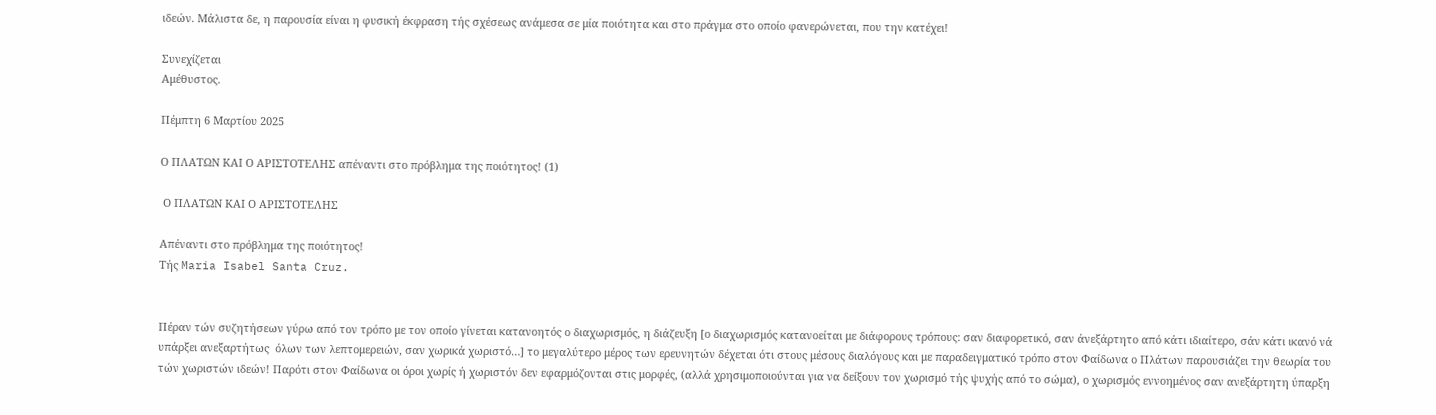ιδεών. Μάλιστα δε, η παρουσία είναι η φυσική έκφραση τής σχέσεως ανάμεσα σε μία ποιότητα και στο πράγμα στο οποίο φανερώνεται, που την κατέχει!

Συνεχίζεται
Αμέθυστος.

Πέμπτη 6 Μαρτίου 2025

Ο ΠΛΑΤΩΝ ΚΑΙ Ο ΑΡΙΣΤΟΤΕΛΗΣ απέναντι στο πρόβλημα της ποιότητος! (1)

 Ο ΠΛΑΤΩΝ ΚΑΙ Ο ΑΡΙΣΤΟΤΕΛΗΣ

Απέναντι στο πρόβλημα της ποιότητος!
Τής Maria Isabel Santa Cruz.


Πέραν τών συζητήσεων γύρω από τον τρόπο με τον οποίο γίνεται κατανοητός ο διαχωρισμός, η διάζευξη [ο διαχωρισμός κατανοείται με διάφορους τρόπους: σαν διαφορετικό, σαν άνεξάρτητο από κάτι ιδιαίτερο, σάν κάτι ικανό νά υπάρξει ανεξαρτήτως  όλων των λεπτομερειών, σαν χωρικά χωριστό…] το μεγαλύτερο μέρος των ερευνητών δέχεται ότι στους μέσους διαλόγους και με παραδειγματικό τρόπο στον Φαίδωνα ο Πλάτων παρουσιάζει την θεωρία του τών χωριστών ιδεών! Παρότι στον Φαίδωνα οι όροι χωρίς ή χωριστόν δεν εφαρμόζονται στις μορφές, (αλλά χρησιμοποιούνται για να δείξουν τον χωρισμό τής ψυχής από το σώμα), ο χωρισμός εννοημένος σαν ανεξάρτητη ύπαρξη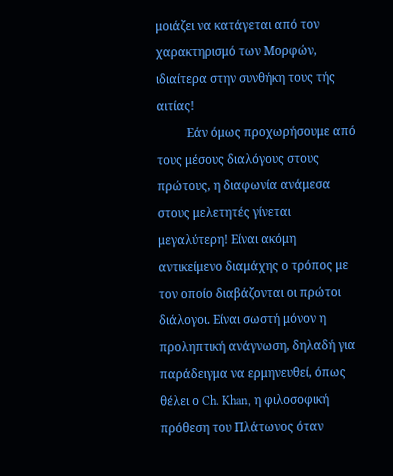μοιάζει να κατάγεται από τον χαρακτηρισμό των Μορφών, ιδιαίτερα στην συνθήκη τους τής αιτίας!
          Εάν όμως προχωρήσουμε από τους μέσους διαλόγους στους πρώτους, η διαφωνία ανάμεσα στους μελετητές γίνεται μεγαλύτερη! Είναι ακόμη αντικείμενο διαμάχης ο τρόπος με τον οποίο διαβάζονται οι πρώτοι διάλογοι. Είναι σωστή μόνον η προληπτική ανάγνωση, δηλαδή για παράδειγμα να ερμηνευθεί, όπως θέλει ο Ch. Khan, η φιλοσοφική πρόθεση του Πλάτωνος όταν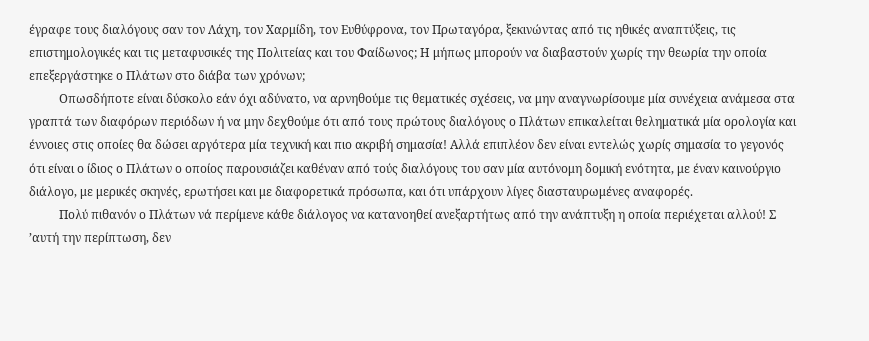έγραφε τους διαλόγους σαν τον Λάχη, τον Χαρμίδη, τον Ευθύφρονα, τον Πρωταγόρα, ξεκινώντας από τις ηθικές αναπτύξεις, τις επιστημολογικές και τις μεταφυσικές της Πολιτείας και του Φαίδωνος; Η μήπως μπορούν να διαβαστούν χωρίς την θεωρία την οποία επεξεργάστηκε ο Πλάτων στο διάβα των χρόνων;
          Οπωσδήποτε είναι δύσκολο εάν όχι αδύνατο, να αρνηθούμε τις θεματικές σχέσεις, να μην αναγνωρίσουμε μία συνέχεια ανάμεσα στα γραπτά των διαφόρων περιόδων ή να μην δεχθούμε ότι από τους πρώτους διαλόγους ο Πλάτων επικαλείται θεληματικά μία ορολογία και έννοιες στις οποίες θα δώσει αργότερα μία τεχνική και πιο ακριβή σημασία! Αλλά επιπλέον δεν είναι εντελώς χωρίς σημασία το γεγονός ότι είναι ο ίδιος ο Πλάτων ο οποίος παρουσιάζει καθέναν από τούς διαλόγους του σαν μία αυτόνομη δομική ενότητα, με έναν καινούργιο διάλογο, με μερικές σκηνές, ερωτήσει και με διαφορετικά πρόσωπα, και ότι υπάρχουν λίγες διασταυρωμένες αναφορές.
          Πολύ πιθανόν ο Πλάτων νά περίμενε κάθε διάλογος να κατανοηθεί ανεξαρτήτως από την ανάπτυξη η οποία περιέχεται αλλού! Σ ’αυτή την περίπτωση, δεν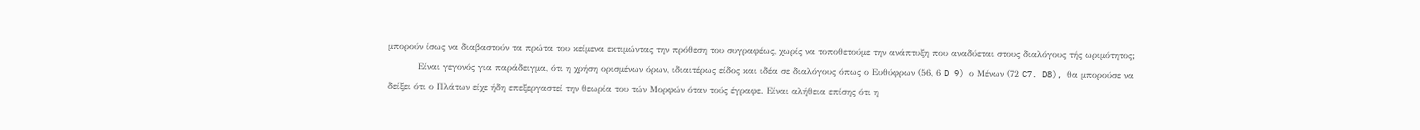μπορούν ίσως να διαβαστούν τα πρώτα του κείμενα εκτιμώντας την πρόθεση του συγραφέως, χωρίς να τοποθετούμε την ανάπτυξη που αναδύεται στους διαλόγους τής ωριμότητος;
          Είναι γεγονός για παράδειγμα, ότι η χρήση ορισμένων όρων, ιδιαιτέρως είδος και ιδέα σε διαλόγους όπως ο Ευθύφρων (56, 6 D 9) ο Μένων (72 C7. D8), θα μπορούσε να δείξει ότι ο Πλάτων είχε ήδη επεξεργαστεί την θεωρία του τών Μορφών όταν τούς έγραφε. Είναι αλήθεια επίσης ότι η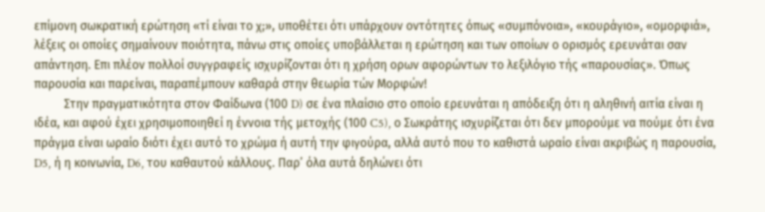επίμονη σωκρατική ερώτηση «τί είναι το χ;», υποθέτει ότι υπάρχουν οντότητες όπως «συμπόνοια», «κουράγιο», «ομορφιά», λέξεις οι οποίες σημαίνουν ποιότητα, πάνω στις οποίες υποβάλλεται η ερώτηση και των οποίων ο ορισμός ερευνάται σαν απάντηση. Επι πλέον πολλοί συγγραφείς ισχυρίζονται ότι η χρήση ορων αφορώντων το λεξιλόγιο τής «παρουσίας». Όπως παρουσία και παρείναι, παραπέμπουν καθαρά στην θεωρία τών Μορφών!
          Στην πραγματικότητα στον Φαίδωνα (100 D) σε ένα πλαίσιο στο οποίο ερευνάται η απόδειξη ότι η αληθινή αιτία είναι η ιδέα, και αφού έχει χρησιμοποιηθεί η έννοια τής μετοχής (100 C5), ο Σωκράτης ισχυρίζεται ότι δεν μπορούμε να πούμε ότι ένα πράγμα είναι ωραίο διότι έχει αυτό το χρώμα ή αυτή την φιγούρα, αλλά αυτό που το καθιστά ωραίο είναι ακριβώς η παρουσία, D5, ή η κοινωνία, D6, του καθαυτού κάλλους. Παρ’ όλα αυτά δηλώνει ότι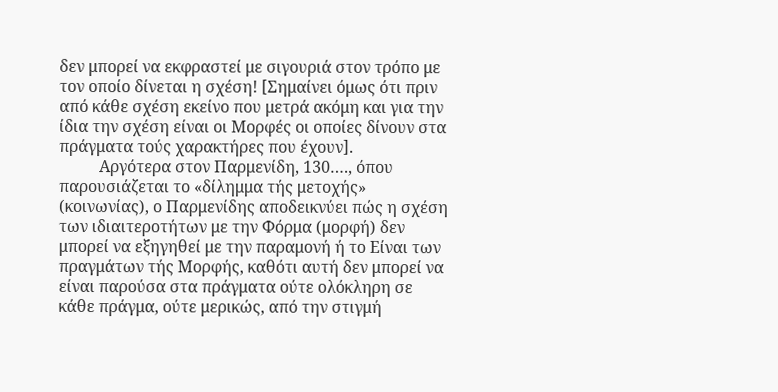δεν μπορεί να εκφραστεί με σιγουριά στον τρόπο με τον οποίο δίνεται η σχέση! [Σημαίνει όμως ότι πριν από κάθε σχέση εκείνο που μετρά ακόμη και για την ίδια την σχέση είναι οι Μορφές οι οποίες δίνουν στα πράγματα τούς χαρακτήρες που έχουν].
          Αργότερα στον Παρμενίδη, 130…., όπου παρουσιάζεται το «δίλημμα τής μετοχής» (κοινωνίας), ο Παρμενίδης αποδεικνύει πώς η σχέση των ιδιαιτεροτήτων με την Φόρμα (μορφή) δεν μπορεί να εξηγηθεί με την παραμονή ή το Είναι των πραγμάτων τής Μορφής, καθότι αυτή δεν μπορεί να είναι παρούσα στα πράγματα ούτε ολόκληρη σε κάθε πράγμα, ούτε μερικώς, από την στιγμή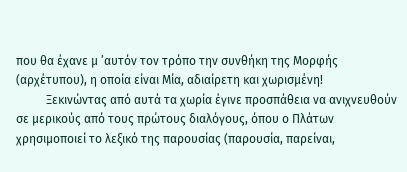που θα έχανε μ ’αυτόν τον τρόπο την συνθήκη της Μορφής (αρχέτυπου), η οποία είναι Μία, αδιαίρετη και χωρισμένη!
          Ξεκινώντας από αυτά τα χωρία έγινε προσπάθεια να ανιχνευθούν σε μερικούς από τους πρώτους διαλόγους, όπου ο Πλάτων χρησιμοποιεί το λεξικό της παρουσίας (παρουσία, παρείναι,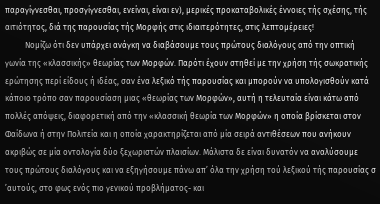παραγίγνεσθαι, προσγίγνεσθαι, ενείναι, είναι εν), μερικές προκαταβολικές έννοιες τής σχέσης, τής αιτιότητος, διά της παρουσίας τής Μορφής στις ιδιαιτερότητες, στις λεπτομέρειες!
          Νομίζω ότι δεν υπάρχει ανάγκη να διαβάσουμε τους πρώτους διαλόγους από την οπτική γωνία της «κλασσικής» θεωρίας των Μορφών. Παρότι έχουν στηθεί με την χρήση τής σωκρατικής ερώτησης περί είδους ή ιδέας, σαν ένα λεξικό τής παρουσίας και μπορούν να υπολογισθούν κατά κάποιο τρόπο σαν παρουσίαση μιας «θεωρίας των Μορφών», αυτή η τελευταία είναι κάτω από πολλές απόψεις, διαφορετική από την «κλασσική θεωρία των Μορφών» η οποία βρίσκεται στον Φαίδωνα ή στην Πολιτεία και η οποία χαρακτηρίζεται από μία σειρά αντιθέσεων που ανήκουν ακριβώς σε μία οντολογία δύο ξεχωριστών πλαισίων. Μάλιστα δε είναι δυνατόν να αναλύσουμε τους πρώτους διαλόγους και να εξηγήσουμε πάνω απ’ όλα την χρήση τού λεξικού τής παρουσίας σ ’αυτούς, στο φως ενός πιο γενικού προβλήματος- και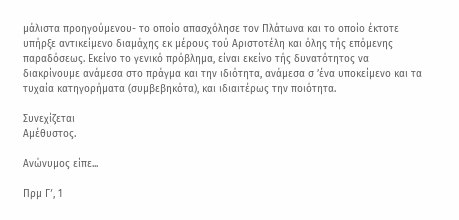μάλιστα προηγούμενου- το οποίο απασχόλησε τον Πλάτωνα και το οποίο έκτοτε υπήρξε αντικείμενο διαμάχης εκ μέρους τού Αριστοτέλη και όλης τής επόμενης παραδόσεως. Εκείνο το γενικό πρόβλημα, είναι εκείνο τής δυνατότητος να διακρίνουμε ανάμεσα στο πράγμα και την ιδιότητα, ανάμεσα σ ’ένα υποκείμενο και τα τυχαία κατηγορήματα (συμβεβηκότα), και ιδιαιτέρως την ποιότητα.

Συνεχίζεται
Αμέθυστος.

Ανώνυμος είπε...

Πρμ Γʹ, 1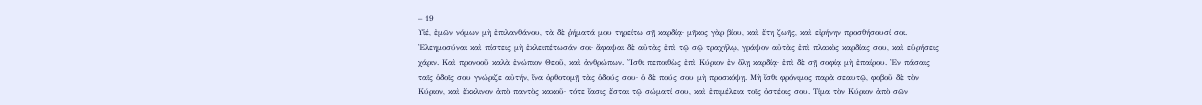– 19
Υἱέ, ἐμῶν νόμων μὴ ἐπιλανθάνου, τὰ δὲ ῥήματά μου τηρείτω σῇ καρδίᾳ· μῆκος γὰρ βίου, καὶ ἔτη ζωῆς, καὶ εἰρήνην προσθήσουσί σοι. Ἐλεημοσύναι καὶ πίστεις μὴ ἐκλειπέτωσάν σοι· ἄφαψαι δὲ αὐτὰς ἐπὶ τῷ σῷ τραχήλῳ, γράψον αὐτὰς ἐπὶ πλακὸς καρδίας σου, καὶ εὑρήσεις χάριν. Καὶ προνοοῦ καλὰ ἐνώπιον Θεοῦ, καὶ ἀνθρώπων. Ἴσθι πεποιθὼς ἐπὶ Κύριον ἐν ὅλῃ καρδίᾳ· ἐπὶ δὲ σῇ σοφίᾳ μὴ ἐπαίρου. Ἐν πάσαις ταῖς ὁδοῖς σου γνώριζε αὐτήν, ἵνα ὀρθοτομῇ τὰς ὁδούς σου· ὁ δὲ πούς σου μὴ προσκόψῃ. Μὴ ἴσθι φρόνιμος παρὰ σεαυτῷ, φοβοῦ δὲ τὸν Κύριον, καὶ ἔκκλινον ἀπὸ παντὸς κακοῦ· τότε ἴασις ἔσται τῷ σώματί σου, καὶ ἐπιμέλεια τοῖς ὀστέοις σου. Τίμα τὸν Κύριον ἀπὸ σῶν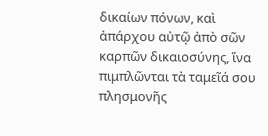δικαίων πόνων, καὶ ἀπάρχου αὐτῷ ἀπὸ σῶν καρπῶν δικαιοσύνης, ἵνα πιμπλῶνται τὰ ταμεῖά σου πλησμονῆς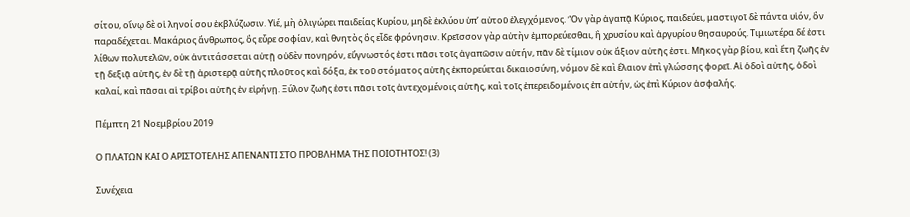σίτου, οἴνῳ δὲ οἱ ληνοί σου ἐκβλύζωσιν. Υἱέ, μὴ ὀλιγώρει παιδείας Κυρίου, μηδὲ ἐκλύου ὑπʼ αὐτοῦ ἐλεγχόμενος. Ὃν γὰρ ἀγαπᾷ Κύριος, παιδεύει, μαστιγοῖ δὲ πάντα υἱόν, ὃν παραδέχεται. Μακάριος ἄνθρωπος, ὃς εὗρε σοφίαν, καὶ θνητὸς ὃς εἶδε φρόνησιν. Κρεῖσσον γὰρ αὐτὴν ἐμπορεύεσθαι, ἢ χρυσίου καὶ ἀργυρίου θησαυρούς. Τιμιωτέρα δέ ἐστι λίθων πολυτελῶν, οὐκ ἀντιτάσσεται αὐτῇ οὐδὲν πονηρόν, εὔγνωστός ἐστι πᾶσι τοῖς ἀγαπῶσιν αὐτήν, πᾶν δὲ τίμιον οὐκ ἄξιον αὐτῆς ἐστι. Μῆκος γὰρ βίου, καὶ ἔτη ζωῆς ἐν τῇ δεξιᾷ αὐτῆς, ἐν δὲ τῇ ἀριστερᾷ αὐτῆς πλοῦτος καὶ δόξα, ἐκ τοῦ στόματος αὐτῆς ἐκπορεύεται δικαιοσύνη, νόμον δὲ καὶ ἔλαιον ἐπὶ γλώσσης φορεῖ. Αἱ ὁδοὶ αὐτῆς, ὁδοὶ καλαί, καὶ πᾶσαι αἱ τρίβοι αὐτῆς ἐν εἰρήνῃ. Ξύλον ζωῆς ἐστι πᾶσι τοῖς ἀντεχομένοις αὐτῆς, καὶ τοῖς ἐπερειδομένοις ἐπ αὐτήν, ὡς ἐπὶ Κύριον ἀσφαλής.

Πέμπτη 21 Νοεμβρίου 2019

Ο ΠΛΑΤΩΝ ΚΑΙ Ο ΑΡΙΣΤΟΤΕΛΗΣ ΑΠΕΝΑΝΤΙ ΣΤΟ ΠΡΟΒΛΗΜΑ ΤΗΣ ΠΟΙΟΤΗΤΟΣ! (3)

Συνέχεια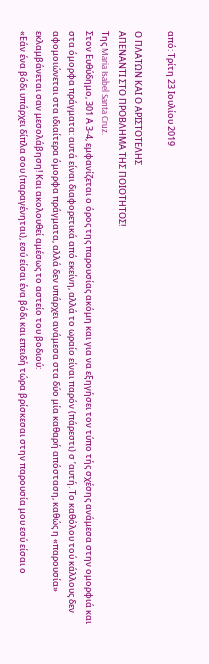από: Τρίτη 23 Ιουλίου 2019

Ο ΠΛΑΤΩΝ ΚΑΙ Ο ΑΡΙΣΤΟΤΕΛΗΣ
ΑΠΕΝΑΝΤΙ ΣΤΟ ΠΡΟΒΛΗΜΑ ΤΗΣ ΠΟΙΟΤΗΤΟΣ!
Της Maria Isabel Santa Cruz.
Στον Ευθύδημο, 301 Α 3-4, εμφανίζεται ο όρος της παρουσίας ακόμη και για να εξηγήσει τον τύπο τής σχέσης ανάμεσα στην ομορφιά και στα όμορφα πράγματα: αυτά είναι διαφορετικά από εκείνη, αλλά το ωραίο είναι παρόν (πάρεστι) σ ’αυτή. Το καθόλου τού κάλλους δεν αφομοιώνεται στα ιδιαίτερα όμορφα πράγματα, αλλά δεν υπάρχει ανάμεσα στα δύο μία καθαρή απόσταση, καθώς η «παρουσία» εκλαμβάνεται σαν μεσολάβηση! Και ακολουθεί αμέσως το αστείο του βοδιού:
«Εάν ένα βόδι υπάρχει δίπλα σου (παραγένηται), εσύ είσαι ένα βόδι και επειδή τώρα βρίσκεσαι στην παρουσία μου εσύ είσαι ο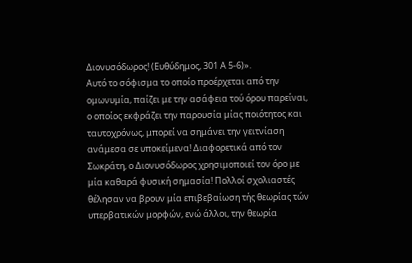Διονυσόδωρος! (Ευθύδημος, 301 Α 5-6)».
Αυτό το σόφισμα το οποίο προέρχεται από την ομωνυμία, παίζει με την ασάφεια τού όρου παρείναι, ο οποίος εκφράζει την παρουσία μίας ποιότητος και ταυτοχρόνως, μπορεί να σημάνει την γειτνίαση ανάμεσα σε υποκείμενα! Διαφορετικά από τον Σωκράτη, ο Διονυσόδωρος χρησιμοποιεί τον όρο με μία καθαρά φυσική σημασία! Πολλοί σχολιαστές θέλησαν να βρουν μία επιβεβαίωση τής θεωρίας τών υπερβατικών μορφών, ενώ άλλοι, την θεωρία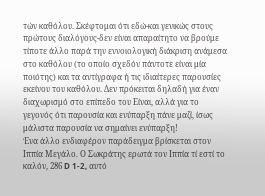τών καθόλου. Σκέφτομαι ότι εδώ-και γενικώς στους πρώτους διαλόγους-δεν είναι απαραίτητο να βρούμε τίποτε άλλο παρά την εννοιολογική διάκριση ανάμεσα στο καθόλου (το οποίο σχεδόν πάντοτε είναι μία ποιότης) και τα αντίγραφα ή τις ιδιαίτερες παρουσίες εκείνου του καθόλου. Δεν πρόκειται δηλαδή για έναν διαχωρισμό στο επίπεδο του Είναι, αλλά για το γεγονός ότι παρουσία και ενύπαρξη πάνε μαζί, ίσως μάλιστα παρουσία να σημαίνει ενύπαρξη!
Ένα άλλο ενδιαφέρον παράδειγμα βρίσκεται στον Ιππία Μεγάλο. Ο Σωκράτης ερωτά τον Ιππία τί εστί το καλόν, 286 D 1-2, αυτό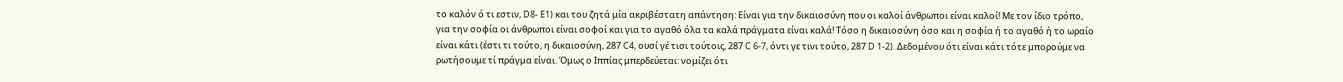το καλόν ό τι εστιν, D8- E1) και του ζητά μία ακριβέστατη απάντηση: Είναι για την δικαιοσύνη που οι καλοί άνθρωποι είναι καλοί! Με τον ίδιο τρόπο, για την σοφία οι άνθρωποι είναι σοφοί και για το αγαθό όλα τα καλά πράγματα είναι καλά! Τόσο η δικαιοσύνη όσο και η σοφία ή το αγαθό ή το ωραίο είναι κάτι (έστι τι τούτο, η δικαιοσύνη, 287 C4, ουσί γέ τισι τούτοις, 287 C 6-7, όντι γε τινι τούτο, 287 D 1-2). Δεδομένου ότι είναι κάτι τότε μπορούμε να ρωτήσουμε τί πράγμα είναι. Όμως ο Ιππίας μπερδεύεται: νομίζει ότι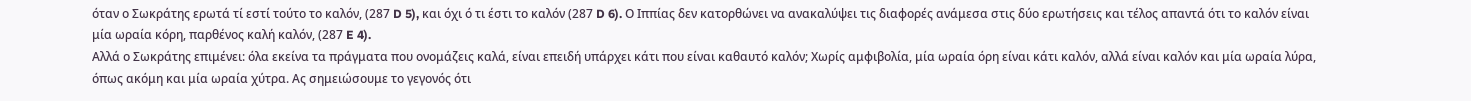όταν ο Σωκράτης ερωτά τί εστί τούτο το καλόν, (287 D 5), και όχι ό τι έστι το καλόν (287 D 6). Ο Ιππίας δεν κατορθώνει να ανακαλύψει τις διαφορές ανάμεσα στις δύο ερωτήσεις και τέλος απαντά ότι το καλόν είναι μία ωραία κόρη, παρθένος καλή καλόν, (287 E 4).
Αλλά ο Σωκράτης επιμένει: όλα εκείνα τα πράγματα που ονομάζεις καλά, είναι επειδή υπάρχει κάτι που είναι καθαυτό καλόν; Χωρίς αμφιβολία, μία ωραία όρη είναι κάτι καλόν, αλλά είναι καλόν και μία ωραία λύρα, όπως ακόμη και μία ωραία χύτρα. Ας σημειώσουμε το γεγονός ότι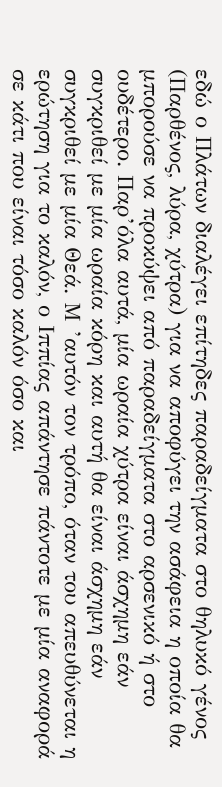εδώ ο Πλάτων διαλέγει επίτηδες παραδείγματα στο θηλυκό γένος (Παρθένος, λύρα, χύτρα) για να αποφύγει την ασάφεια η οποία θα μπορούσε να προκύψει από παραδείγματα στο αρσενικό ή στο ουδέτερο. Παρ’όλα αυτά, μία ωραία χύτρα είναι άσχημη εάν συγκριθεί με μία ωραία κόρη και αυτή θα είναι άσχημη εάν συγκριθεί με μία Θεά. Μ ’αυτόν τον τρόπο, όταν του απευθύνεται η ερώτηση για το καλόν, ο Ιππίας απάντησε πάντοτε με μία αναφορά σε κάτι που είναι τόσο καλόν όσο και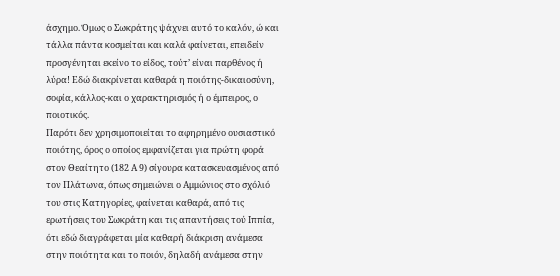άσχημο. Όμως ο Σωκράτης ψάχνει αυτό το καλόν, ώ και τάλλα πάντα κοσμείται και καλά φαίνεται, επειδείν προσγένηται εκείνο το είδος, τούτ’ είναι παρθένος ή λύρα! Εδώ διακρίνεται καθαρά η ποιότης-δικαιοσύνη, σοφία, κάλλος-και ο χαρακτηρισμός ή ο έμπειρος, ο ποιοτικός.
Παρότι δεν χρησιμοποιείται το αφηρημένο ουσιαστικό ποιότης, όρος ο οποίος εμφανίζεται για πρώτη φορά στον Θεαίτητο (182 Α 9) σίγουρα κατασκευασμένος από τον Πλάτωνα, όπως σημειώνει ο Αμμώνιος στο σχόλιό του στις Κατηγορίες, φαίνεται καθαρά, από τις ερωτήσεις του Σωκράτη και τις απαντήσεις τού Ιππία, ότι εδώ διαγράφεται μία καθαρή διάκριση ανάμεσα στην ποιότητα και το ποιόν, δηλαδή ανάμεσα στην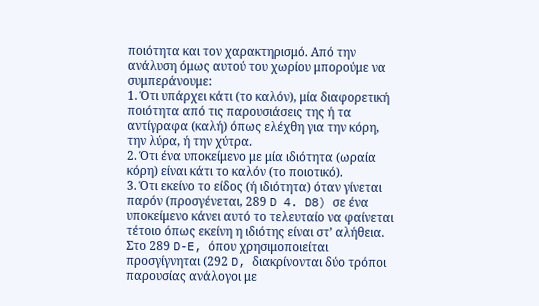ποιότητα και τον χαρακτηρισμό. Από την ανάλυση όμως αυτού του χωρίου μπορούμε να συμπεράνουμε:
1. Ότι υπάρχει κάτι (το καλόν), μία διαφορετική ποιότητα από τις παρουσιάσεις της ή τα αντίγραφα (καλή) όπως ελέχθη για την κόρη, την λύρα, ή την χύτρα.
2. Ότι ένα υποκείμενο με μία ιδιότητα (ωραία κόρη) είναι κάτι το καλόν (το ποιοτικό).
3. Ότι εκείνο το είδος (ή ιδιότητα) όταν γίνεται παρόν (προσγένεται, 289 D 4. D8) σε ένα υποκείμενο κάνει αυτό το τελευταίο να φαίνεται τέτοιο όπως εκείνη η ιδιότης είναι στ’ αλήθεια.
Στο 289 D-E, όπου χρησιμοποιείται προσγίγνηται (292 D, διακρίνονται δύο τρόποι παρουσίας ανάλογοι με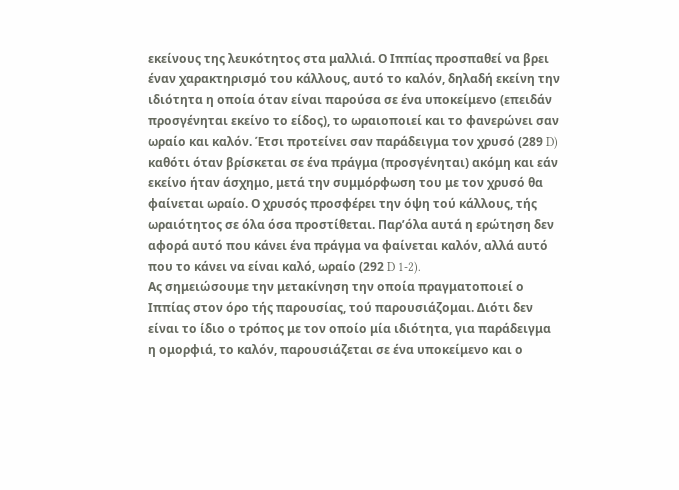εκείνους της λευκότητος στα μαλλιά. Ο Ιππίας προσπαθεί να βρει έναν χαρακτηρισμό του κάλλους, αυτό το καλόν, δηλαδή εκείνη την ιδιότητα η οποία όταν είναι παρούσα σε ένα υποκείμενο (επειδάν προσγένηται εκείνο το είδος), το ωραιοποιεί και το φανερώνει σαν ωραίο και καλόν. Έτσι προτείνει σαν παράδειγμα τον χρυσό (289 D) καθότι όταν βρίσκεται σε ένα πράγμα (προσγένηται) ακόμη και εάν εκείνο ήταν άσχημο, μετά την συμμόρφωση του με τον χρυσό θα φαίνεται ωραίο. Ο χρυσός προσφέρει την όψη τού κάλλους, τής ωραιότητος σε όλα όσα προστίθεται. Παρ’όλα αυτά η ερώτηση δεν αφορά αυτό που κάνει ένα πράγμα να φαίνεται καλόν, αλλά αυτό που το κάνει να είναι καλό, ωραίο (292 D 1-2).
Ας σημειώσουμε την μετακίνηση την οποία πραγματοποιεί ο Ιππίας στον όρο τής παρουσίας, τού παρουσιάζομαι. Διότι δεν είναι το ίδιο ο τρόπος με τον οποίο μία ιδιότητα, για παράδειγμα η ομορφιά, το καλόν, παρουσιάζεται σε ένα υποκείμενο και ο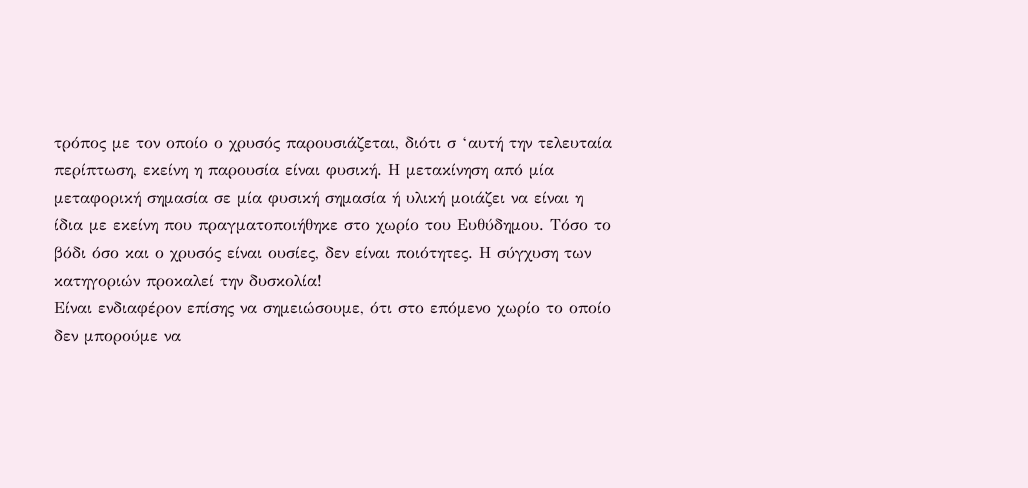τρόπος με τον οποίο ο χρυσός παρουσιάζεται, διότι σ ‘αυτή την τελευταία περίπτωση, εκείνη η παρουσία είναι φυσική. Η μετακίνηση από μία μεταφορική σημασία σε μία φυσική σημασία ή υλική μοιάζει να είναι η ίδια με εκείνη που πραγματοποιήθηκε στο χωρίο του Ευθύδημου. Τόσο το βόδι όσο και ο χρυσός είναι ουσίες, δεν είναι ποιότητες. Η σύγχυση των κατηγοριών προκαλεί την δυσκολία!
Είναι ενδιαφέρον επίσης να σημειώσουμε, ότι στο επόμενο χωρίο το οποίο δεν μπορούμε να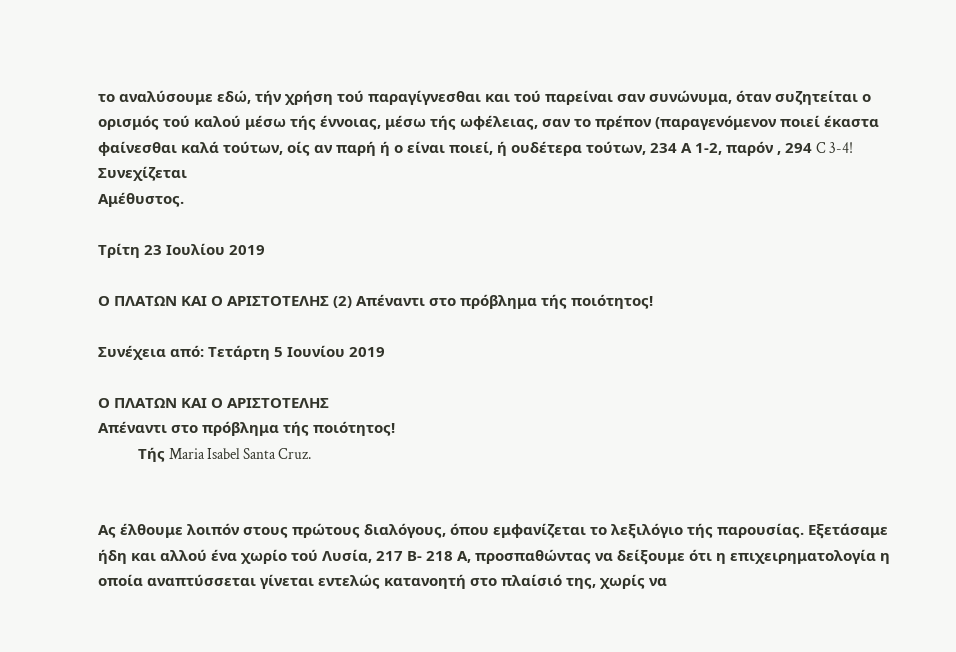το αναλύσουμε εδώ, τήν χρήση τού παραγίγνεσθαι και τού παρείναι σαν συνώνυμα, όταν συζητείται ο ορισμός τού καλού μέσω τής έννοιας, μέσω τής ωφέλειας, σαν το πρέπον (παραγενόμενον ποιεί έκαστα φαίνεσθαι καλά τούτων, οίς αν παρή ή ο είναι ποιεί, ή ουδέτερα τούτων, 234 Α 1-2, παρόν , 294 C 3-4!
Συνεχίζεται
Αμέθυστος.

Τρίτη 23 Ιουλίου 2019

Ο ΠΛΑΤΩΝ ΚΑΙ Ο ΑΡΙΣΤΟΤΕΛΗΣ (2) Απέναντι στο πρόβλημα τής ποιότητος!

Συνέχεια από: Τετάρτη 5 Ιουνίου 2019

Ο ΠΛΑΤΩΝ ΚΑΙ Ο ΑΡΙΣΤΟΤΕΛΗΣ
Απέναντι στο πρόβλημα τής ποιότητος!
          Τής Maria Isabel Santa Cruz.


Ας έλθουμε λοιπόν στους πρώτους διαλόγους, όπου εμφανίζεται το λεξιλόγιο τής παρουσίας. Εξετάσαμε ήδη και αλλού ένα χωρίο τού Λυσία, 217 Β- 218 Α, προσπαθώντας να δείξουμε ότι η επιχειρηματολογία η οποία αναπτύσσεται γίνεται εντελώς κατανοητή στο πλαίσιό της, χωρίς να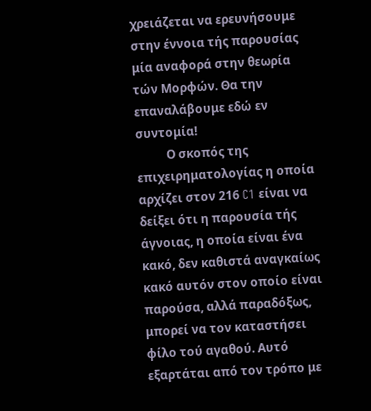χρειάζεται να ερευνήσουμε στην έννοια τής παρουσίας μία αναφορά στην θεωρία τών Μορφών. Θα την επαναλάβουμε εδώ εν συντομία!
          Ο σκοπός της επιχειρηματολογίας η οποία αρχίζει στον 216 C1 είναι να δείξει ότι η παρουσία τής άγνοιας, η οποία είναι ένα κακό, δεν καθιστά αναγκαίως κακό αυτόν στον οποίο είναι παρούσα, αλλά παραδόξως, μπορεί να τον καταστήσει φίλο τού αγαθού. Αυτό εξαρτάται από τον τρόπο με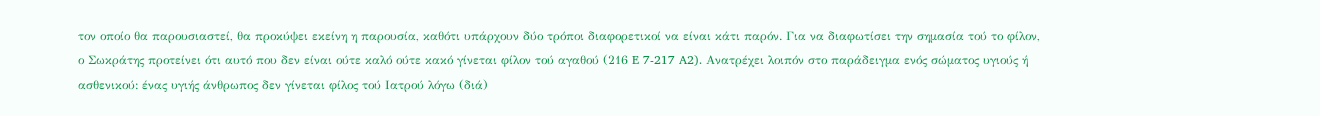τον οποίο θα παρουσιαστεί, θα προκύψει εκείνη η παρουσία, καθότι υπάρχουν δύο τρόποι διαφορετικοί να είναι κάτι παρόν. Για να διαφωτίσει την σημασία τού το φίλον, ο Σωκράτης προτείνει ότι αυτό που δεν είναι ούτε καλό ούτε κακό γίνεται φίλον τού αγαθού (216 E 7-217 A2). Ανατρέχει λοιπόν στο παράδειγμα ενός σώματος υγιούς ή ασθενικού: ένας υγιής άνθρωπος δεν γίνεται φίλος τού Ιατρού λόγω (διά)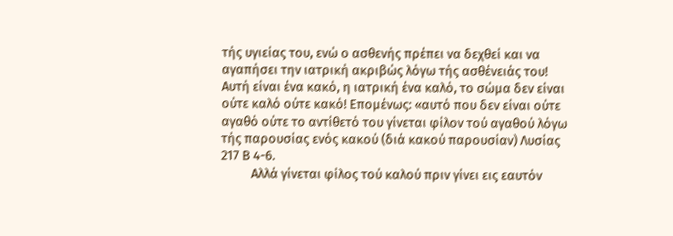τής υγιείας του, ενώ ο ασθενής πρέπει να δεχθεί και να αγαπήσει την ιατρική ακριβώς λόγω τής ασθένειάς του! Αυτή είναι ένα κακό, η ιατρική ένα καλό, το σώμα δεν είναι ούτε καλό ούτε κακό! Επομένως: «αυτό που δεν είναι ούτε αγαθό ούτε το αντίθετό του γίνεται φίλον τού αγαθού λόγω τής παρουσίας ενός κακού (διά κακού παρουσίαν) Λυσίας 217 Β 4-6.
          Αλλά γίνεται φίλος τού καλού πριν γίνει εις εαυτόν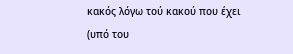κακός λόγω τού κακού που έχει (υπό του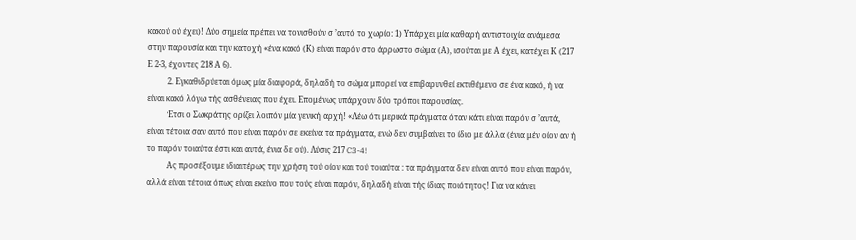κακού ού έχει)! Δύο σημεία πρέπει να τονισθούν σ ’αυτό το χωρίο: 1) Υπάρχει μία καθαρή αντιστοιχία ανάμεσα στην παρουσία και την κατοχή «ένα κακό (Κ) είναι παρόν στο άρρωστο σώμα (Α), ισούται με Α έχει, κατέχει Κ (217 Ε 2-3, έχοντες 218 Α 6).
          2. Εγκαθιδρύεται όμως μία διαφορά, δηλαδή το σώμα μπορεί να επιβαρυνθεί εκτιθέμενο σε ένα κακό, ή να είναι κακό λόγω τής ασθένειας που έχει. Επομένως υπάρχουν δύο τρόποι παρουσίας.
          Έτσι ο Σωκράτης ορίζει λοιπόν μία γενική αρχή! «Λέω ότι μερικά πράγματα όταν κάτι είναι παρόν σ ’αυτά, είναι τέτοια σαν αυτό που είναι παρόν σε εκείνα τα πράγματα, ενώ δεν συμβαίνει το ίδιο με άλλα (ένια μέν οίον αν ή το παρόν τοιαύτα έστι και αυτά, ένια δε ού). Λύσις 217 C3-4!
          Ας προσέξουμε ιδιαιτέρως την χρήση τού οίον και τού τοιαύτα : τα πράγματα δεν είναι αυτό που είναι παρόν, αλλά είναι τέτοια όπως είναι εκείνο που τούς είναι παρόν, δηλαδή είναι τής ίδιας ποιότητος! Για να κάνει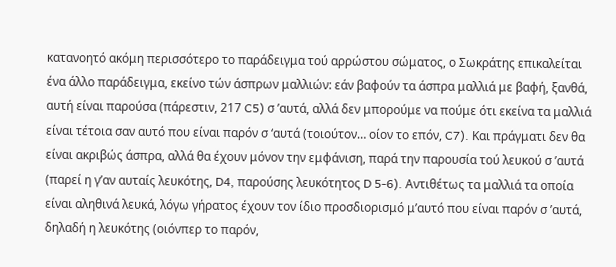κατανοητό ακόμη περισσότερο το παράδειγμα τού αρρώστου σώματος, ο Σωκράτης επικαλείται ένα άλλο παράδειγμα, εκείνο τών άσπρων μαλλιών: εάν βαφούν τα άσπρα μαλλιά με βαφή, ξανθά, αυτή είναι παρούσα (πάρεστιν, 217 C5) σ ’αυτά, αλλά δεν μπορούμε να πούμε ότι εκείνα τα μαλλιά είναι τέτοια σαν αυτό που είναι παρόν σ ‘αυτά (τοιούτον… οίον το επόν, C7). Και πράγματι δεν θα είναι ακριβώς άσπρα, αλλά θα έχουν μόνον την εμφάνιση, παρά την παρουσία τού λευκού σ ’αυτά (παρεί η γ’αν αυταίς λευκότης, D4, παρούσης λευκότητος D 5-6). Αντιθέτως τα μαλλιά τα οποία είναι αληθινά λευκά, λόγω γήρατος έχουν τον ίδιο προσδιορισμό μ’αυτό που είναι παρόν σ ’αυτά, δηλαδή η λευκότης (οιόνπερ το παρόν,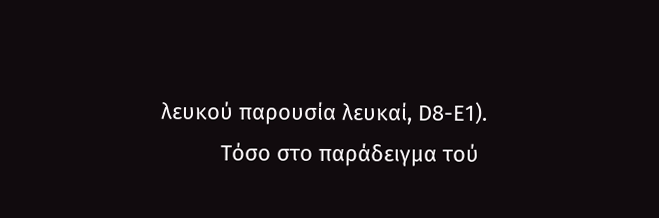λευκού παρουσία λευκαί, D8-Ε1).
          Τόσο στο παράδειγμα τού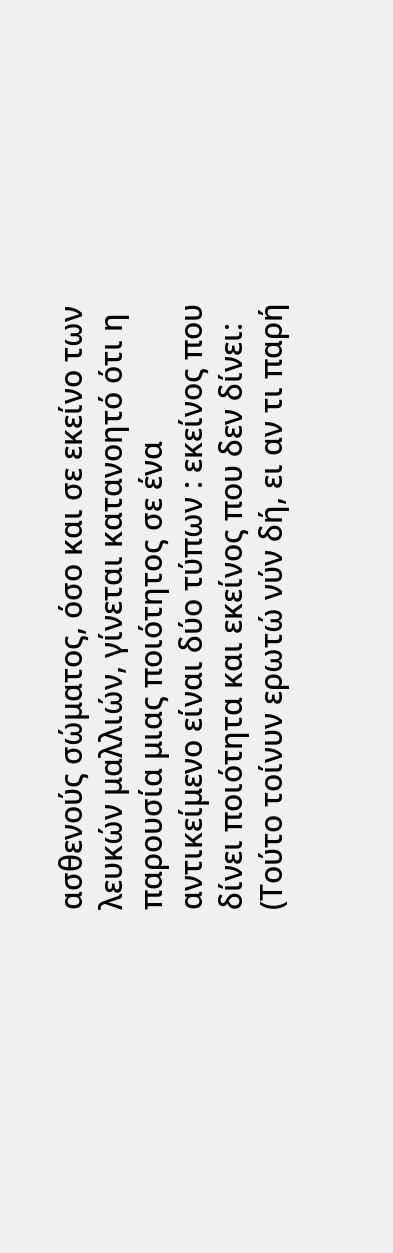ασθενούς σώματος, όσο και σε εκείνο των λευκών μαλλιών, γίνεται κατανοητό ότι η παρουσία μιας ποιότητος σε ένα αντικείμενο είναι δύο τύπων : εκείνος που δίνει ποιότητα και εκείνος που δεν δίνει: (Τούτο τοίνυν ερωτώ νύν δή, ει αν τι παρή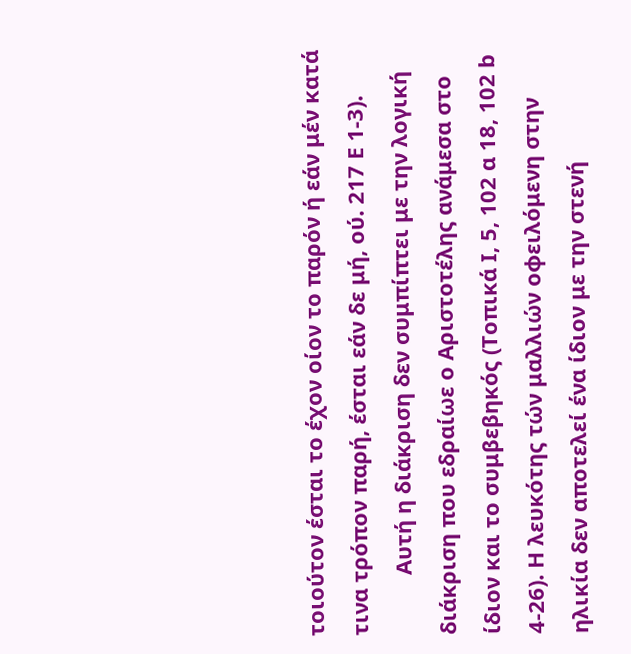τοιούτον έσται το έχον οίον το παρόν ή εάν μέν κατά τινα τρόπον παρή, έσται εάν δε μή, ού. 217 Ε 1-3).
          Αυτή η διάκριση δεν συμπίπτει με την λογική διάκριση που εδραίωε ο Αριστοτέλης ανάμεσα στο ίδιον και το συμβεβηκός (Τοπικά Ι, 5, 102 α 18, 102 b 4-26). Η λευκότης τών μαλλιών οφειλόμενη στην ηλικία δεν αποτελεί ένα ίδιον με την στενή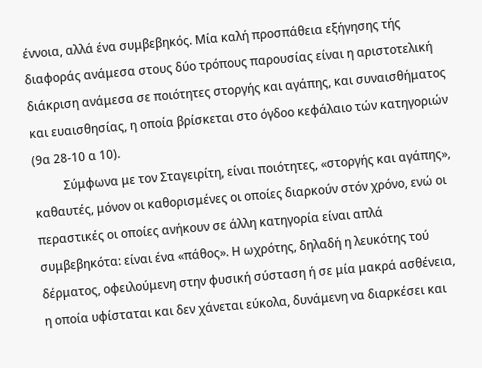έννοια, αλλά ένα συμβεβηκός. Μία καλή προσπάθεια εξήγησης τής διαφοράς ανάμεσα στους δύο τρόπους παρουσίας είναι η αριστοτελική διάκριση ανάμεσα σε ποιότητες στοργής και αγάπης, και συναισθήματος και ευαισθησίας, η οποία βρίσκεται στο όγδοο κεφάλαιο τών κατηγοριών (9α 28-10 α 10).
          Σύμφωνα με τον Σταγειρίτη, είναι ποιότητες, «στοργής και αγάπης», καθαυτές, μόνον οι καθορισμένες οι οποίες διαρκούν στόν χρόνο, ενώ οι περαστικές οι οποίες ανήκουν σε άλλη κατηγορία είναι απλά συμβεβηκότα: είναι ένα «πάθος». Η ωχρότης, δηλαδή η λευκότης τού δέρματος, οφειλούμενη στην φυσική σύσταση ή σε μία μακρά ασθένεια, η οποία υφίσταται και δεν χάνεται εύκολα, δυνάμενη να διαρκέσει και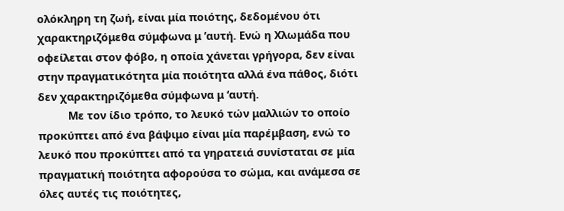ολόκληρη τη ζωή, είναι μία ποιότης, δεδομένου ότι χαρακτηριζόμεθα σύμφωνα μ ’αυτή. Ενώ η Χλωμάδα που οφείλεται στον φόβο, η οποία χάνεται γρήγορα, δεν είναι στην πραγματικότητα μία ποιότητα αλλά ένα πάθος, διότι δεν χαρακτηριζόμεθα σύμφωνα μ ‘αυτή.
          Με τον ίδιο τρόπο, το λευκό τών μαλλιών το οποίο προκύπτει από ένα βάψιμο είναι μία παρέμβαση, ενώ το λευκό που προκύπτει από τα γηρατειά συνίσταται σε μία πραγματική ποιότητα αφορούσα το σώμα, και ανάμεσα σε όλες αυτές τις ποιότητες,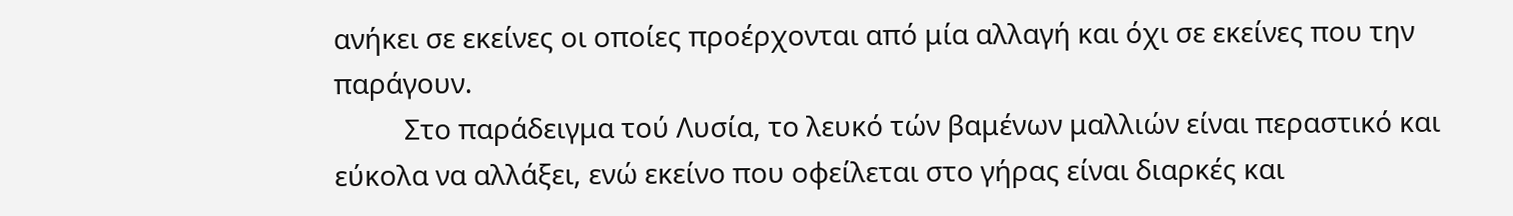ανήκει σε εκείνες οι οποίες προέρχονται από μία αλλαγή και όχι σε εκείνες που την παράγουν.
          Στο παράδειγμα τού Λυσία, το λευκό τών βαμένων μαλλιών είναι περαστικό και εύκολα να αλλάξει, ενώ εκείνο που οφείλεται στο γήρας είναι διαρκές και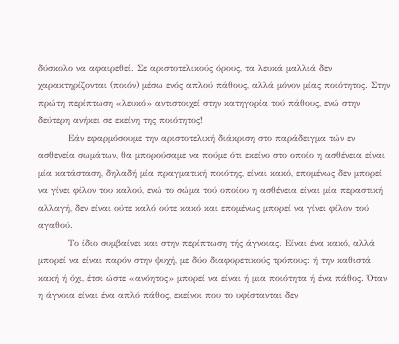δύσκολο να αφαιρεθεί. Σε αριστοτελικούς όρους, τα λευκά μαλλιά δεν χαρακτηρίζονται (ποιόν) μέσω ενός απλού πάθους, αλλά μόνον μίας ποιότητος. Στην πρώτη περίπτωση «λευκό» αντιστοιχεί στην κατηγορία τού πάθους, ενώ στην δεύτερη ανήκει σε εκείνη της ποιότητος!
          Εάν εφαρμόσουμε την αριστοτελική διάκριση στο παράδειγμα τών εν ασθενεία σωμάτων, θα μπορούσαμε να πούμε ότι εκείνο στο οποίο η ασθένεια είναι μία κατάσταση, δηλαδή μία πραγματική ποιότης, είναι κακό, επομένως δεν μπορεί να γίνει φίλον του καλού, ενώ το σώμα τού οποίου η ασθένεια είναι μία περαστική αλλαγή, δεν είναι ούτε καλό ούτε κακό και επομένως μπορεί να γίνει φίλον τού αγαθού.
          Το ίδιο συμβαίνει και στην περίπτωση τής άγνοιας. Είναι ένα κακό, αλλά μπορεί να είναι παρόν στην ψυχή, με δύο διαφορετικούς τρόπους: ή την καθιστά κακή ή όχι, έτσι ώστε «ανόητος» μπορεί να είναι ή μια ποιότητα ή ένα πάθος. Όταν η άγνοια είναι ένα απλό πάθος, εκείνοι που το υφίστανται δεν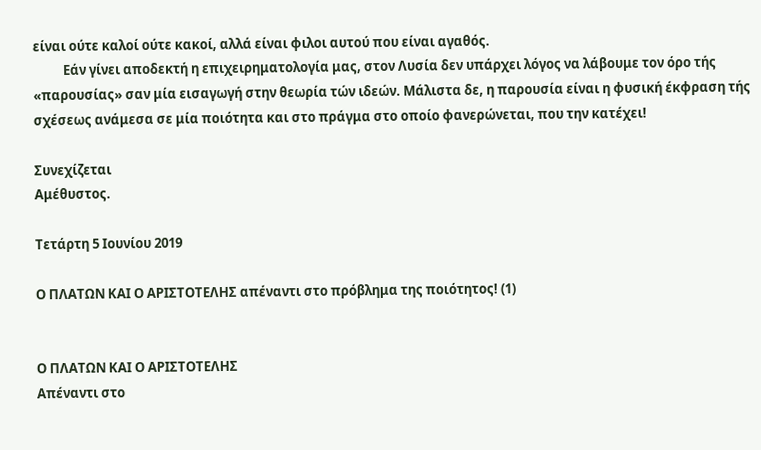είναι ούτε καλοί ούτε κακοί, αλλά είναι φιλοι αυτού που είναι αγαθός.
          Εάν γίνει αποδεκτή η επιχειρηματολογία μας, στον Λυσία δεν υπάρχει λόγος να λάβουμε τον όρο τής «παρουσίας» σαν μία εισαγωγή στην θεωρία τών ιδεών. Μάλιστα δε, η παρουσία είναι η φυσική έκφραση τής σχέσεως ανάμεσα σε μία ποιότητα και στο πράγμα στο οποίο φανερώνεται, που την κατέχει!

Συνεχίζεται
Αμέθυστος.

Τετάρτη 5 Ιουνίου 2019

Ο ΠΛΑΤΩΝ ΚΑΙ Ο ΑΡΙΣΤΟΤΕΛΗΣ απέναντι στο πρόβλημα της ποιότητος! (1)


Ο ΠΛΑΤΩΝ ΚΑΙ Ο ΑΡΙΣΤΟΤΕΛΗΣ
Απέναντι στο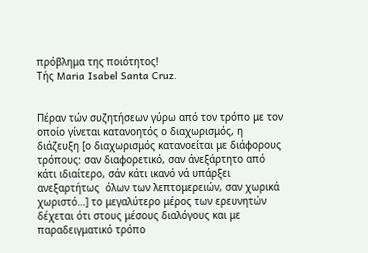πρόβλημα της ποιότητος!
Τής Maria Isabel Santa Cruz.


Πέραν τών συζητήσεων γύρω από τον τρόπο με τον οποίο γίνεται κατανοητός ο διαχωρισμός, η διάζευξη [ο διαχωρισμός κατανοείται με διάφορους τρόπους: σαν διαφορετικό, σαν άνεξάρτητο από κάτι ιδιαίτερο, σάν κάτι ικανό νά υπάρξει ανεξαρτήτως  όλων των λεπτομερειών, σαν χωρικά χωριστό…] το μεγαλύτερο μέρος των ερευνητών δέχεται ότι στους μέσους διαλόγους και με παραδειγματικό τρόπο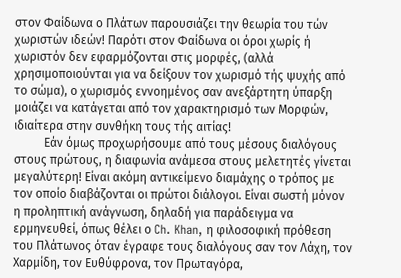στον Φαίδωνα ο Πλάτων παρουσιάζει την θεωρία του τών χωριστών ιδεών! Παρότι στον Φαίδωνα οι όροι χωρίς ή χωριστόν δεν εφαρμόζονται στις μορφές, (αλλά χρησιμοποιούνται για να δείξουν τον χωρισμό τής ψυχής από το σώμα), ο χωρισμός εννοημένος σαν ανεξάρτητη ύπαρξη μοιάζει να κατάγεται από τον χαρακτηρισμό των Μορφών, ιδιαίτερα στην συνθήκη τους τής αιτίας!
          Εάν όμως προχωρήσουμε από τους μέσους διαλόγους στους πρώτους, η διαφωνία ανάμεσα στους μελετητές γίνεται μεγαλύτερη! Είναι ακόμη αντικείμενο διαμάχης ο τρόπος με τον οποίο διαβάζονται οι πρώτοι διάλογοι. Είναι σωστή μόνον η προληπτική ανάγνωση, δηλαδή για παράδειγμα να ερμηνευθεί, όπως θέλει ο Ch. Khan, η φιλοσοφική πρόθεση του Πλάτωνος όταν έγραφε τους διαλόγους σαν τον Λάχη, τον Χαρμίδη, τον Ευθύφρονα, τον Πρωταγόρα,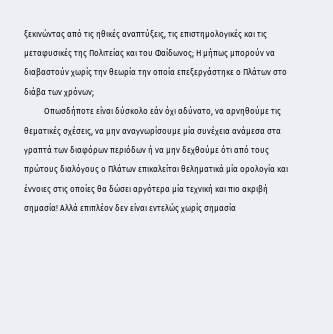ξεκινώντας από τις ηθικές αναπτύξεις, τις επιστημολογικές και τις μεταφυσικές της Πολιτείας και του Φαίδωνος; Η μήπως μπορούν να διαβαστούν χωρίς την θεωρία την οποία επεξεργάστηκε ο Πλάτων στο διάβα των χρόνων;
          Οπωσδήποτε είναι δύσκολο εάν όχι αδύνατο, να αρνηθούμε τις θεματικές σχέσεις, να μην αναγνωρίσουμε μία συνέχεια ανάμεσα στα γραπτά των διαφόρων περιόδων ή να μην δεχθούμε ότι από τους πρώτους διαλόγους ο Πλάτων επικαλείται θεληματικά μία ορολογία και έννοιες στις οποίες θα δώσει αργότερα μία τεχνική και πιο ακριβή σημασία! Αλλά επιπλέον δεν είναι εντελώς χωρίς σημασία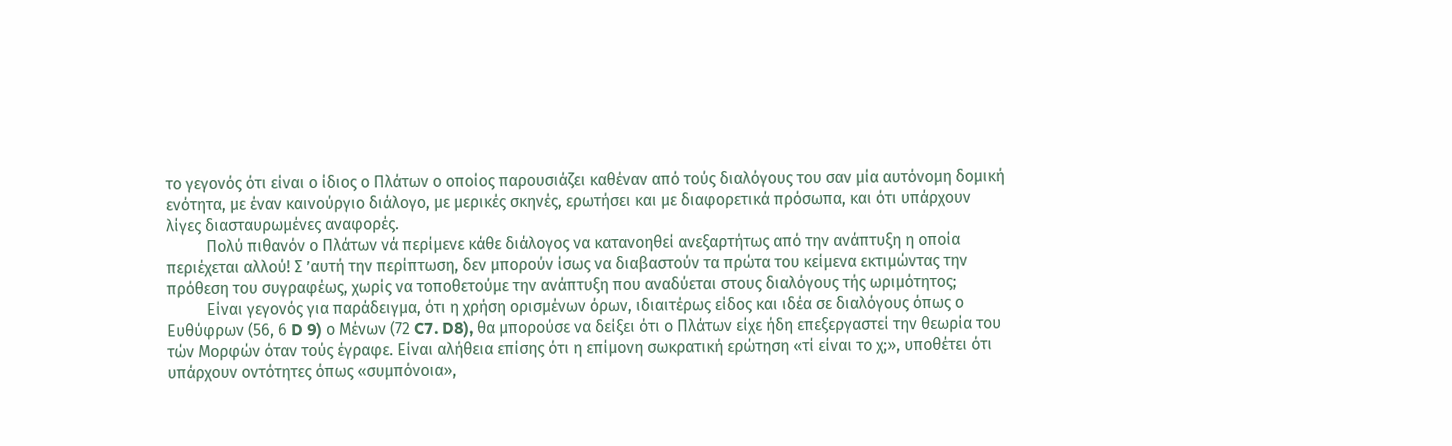το γεγονός ότι είναι ο ίδιος ο Πλάτων ο οποίος παρουσιάζει καθέναν από τούς διαλόγους του σαν μία αυτόνομη δομική ενότητα, με έναν καινούργιο διάλογο, με μερικές σκηνές, ερωτήσει και με διαφορετικά πρόσωπα, και ότι υπάρχουν λίγες διασταυρωμένες αναφορές.
          Πολύ πιθανόν ο Πλάτων νά περίμενε κάθε διάλογος να κατανοηθεί ανεξαρτήτως από την ανάπτυξη η οποία περιέχεται αλλού! Σ ’αυτή την περίπτωση, δεν μπορούν ίσως να διαβαστούν τα πρώτα του κείμενα εκτιμώντας την πρόθεση του συγραφέως, χωρίς να τοποθετούμε την ανάπτυξη που αναδύεται στους διαλόγους τής ωριμότητος;
          Είναι γεγονός για παράδειγμα, ότι η χρήση ορισμένων όρων, ιδιαιτέρως είδος και ιδέα σε διαλόγους όπως ο Ευθύφρων (56, 6 D 9) ο Μένων (72 C7. D8), θα μπορούσε να δείξει ότι ο Πλάτων είχε ήδη επεξεργαστεί την θεωρία του τών Μορφών όταν τούς έγραφε. Είναι αλήθεια επίσης ότι η επίμονη σωκρατική ερώτηση «τί είναι το χ;», υποθέτει ότι υπάρχουν οντότητες όπως «συμπόνοια»,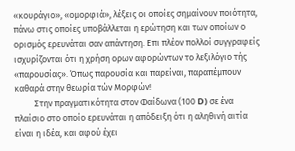«κουράγιο», «ομορφιά», λέξεις οι οποίες σημαίνουν ποιότητα, πάνω στις οποίες υποβάλλεται η ερώτηση και των οποίων ο ορισμός ερευνάται σαν απάντηση. Επι πλέον πολλοί συγγραφείς ισχυρίζονται ότι η χρήση ορων αφορώντων το λεξιλόγιο τής «παρουσίας». Όπως παρουσία και παρείναι, παραπέμπουν καθαρά στην θεωρία τών Μορφών!
          Στην πραγματικότητα στον Φαίδωνα (100 D) σε ένα πλαίσιο στο οποίο ερευνάται η απόδειξη ότι η αληθινή αιτία είναι η ιδέα, και αφού έχει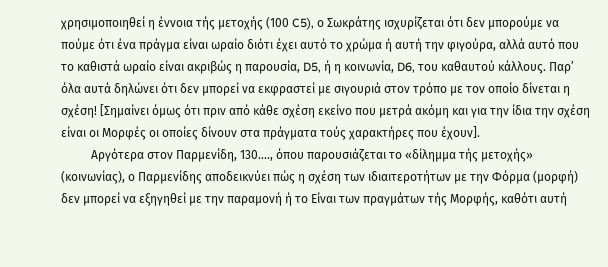χρησιμοποιηθεί η έννοια τής μετοχής (100 C5), ο Σωκράτης ισχυρίζεται ότι δεν μπορούμε να πούμε ότι ένα πράγμα είναι ωραίο διότι έχει αυτό το χρώμα ή αυτή την φιγούρα, αλλά αυτό που το καθιστά ωραίο είναι ακριβώς η παρουσία, D5, ή η κοινωνία, D6, του καθαυτού κάλλους. Παρ’ όλα αυτά δηλώνει ότι δεν μπορεί να εκφραστεί με σιγουριά στον τρόπο με τον οποίο δίνεται η σχέση! [Σημαίνει όμως ότι πριν από κάθε σχέση εκείνο που μετρά ακόμη και για την ίδια την σχέση είναι οι Μορφές οι οποίες δίνουν στα πράγματα τούς χαρακτήρες που έχουν].
          Αργότερα στον Παρμενίδη, 130…., όπου παρουσιάζεται το «δίλημμα τής μετοχής» (κοινωνίας), ο Παρμενίδης αποδεικνύει πώς η σχέση των ιδιαιτεροτήτων με την Φόρμα (μορφή) δεν μπορεί να εξηγηθεί με την παραμονή ή το Είναι των πραγμάτων τής Μορφής, καθότι αυτή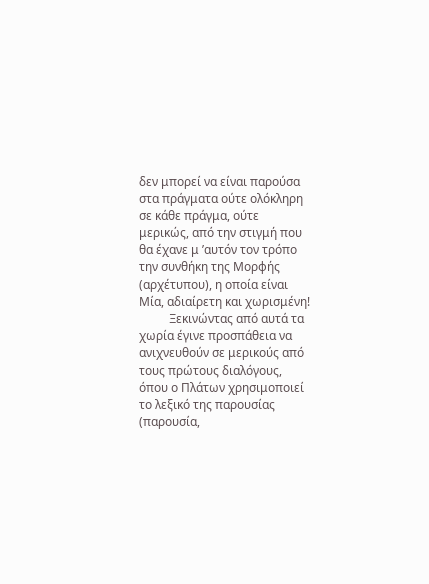δεν μπορεί να είναι παρούσα στα πράγματα ούτε ολόκληρη σε κάθε πράγμα, ούτε μερικώς, από την στιγμή που θα έχανε μ ’αυτόν τον τρόπο την συνθήκη της Μορφής (αρχέτυπου), η οποία είναι Μία, αδιαίρετη και χωρισμένη!
          Ξεκινώντας από αυτά τα χωρία έγινε προσπάθεια να ανιχνευθούν σε μερικούς από τους πρώτους διαλόγους, όπου ο Πλάτων χρησιμοποιεί το λεξικό της παρουσίας (παρουσία,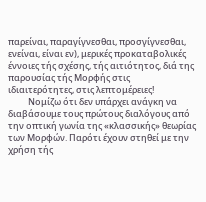παρείναι, παραγίγνεσθαι, προσγίγνεσθαι, ενείναι, είναι εν), μερικές προκαταβολικές έννοιες τής σχέσης, τής αιτιότητος, διά της παρουσίας τής Μορφής στις ιδιαιτερότητες, στις λεπτομέρειες!
          Νομίζω ότι δεν υπάρχει ανάγκη να διαβάσουμε τους πρώτους διαλόγους από την οπτική γωνία της «κλασσικής» θεωρίας των Μορφών. Παρότι έχουν στηθεί με την χρήση τής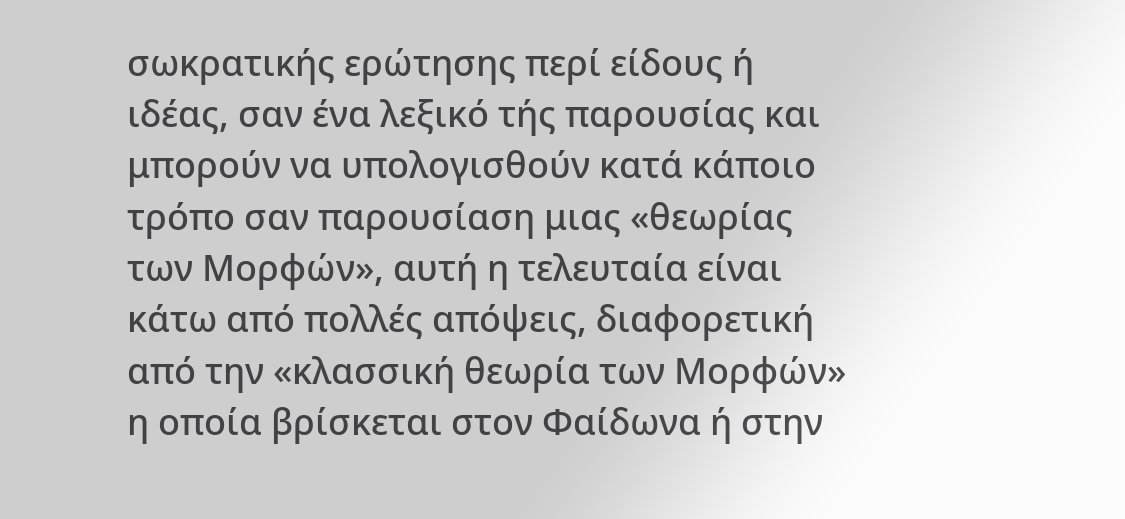σωκρατικής ερώτησης περί είδους ή ιδέας, σαν ένα λεξικό τής παρουσίας και μπορούν να υπολογισθούν κατά κάποιο τρόπο σαν παρουσίαση μιας «θεωρίας των Μορφών», αυτή η τελευταία είναι κάτω από πολλές απόψεις, διαφορετική από την «κλασσική θεωρία των Μορφών» η οποία βρίσκεται στον Φαίδωνα ή στην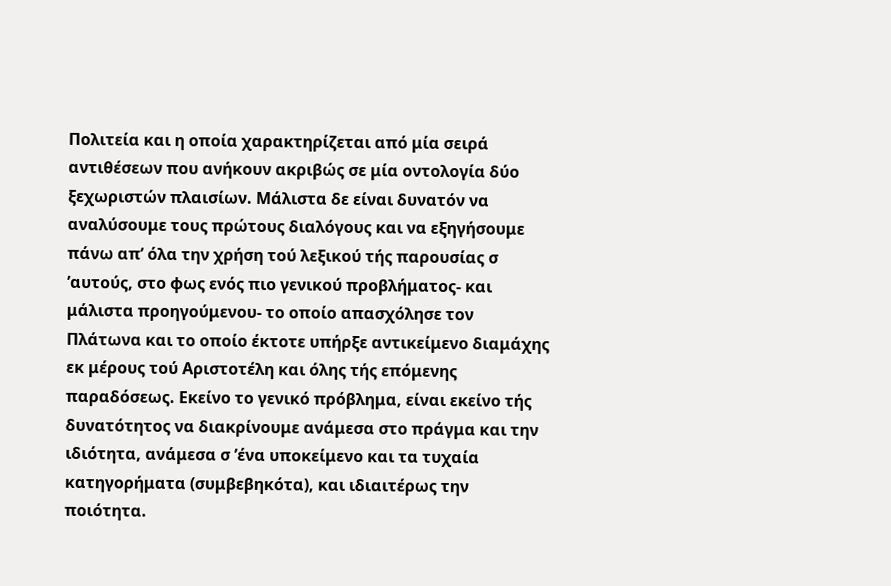Πολιτεία και η οποία χαρακτηρίζεται από μία σειρά αντιθέσεων που ανήκουν ακριβώς σε μία οντολογία δύο ξεχωριστών πλαισίων. Μάλιστα δε είναι δυνατόν να αναλύσουμε τους πρώτους διαλόγους και να εξηγήσουμε πάνω απ’ όλα την χρήση τού λεξικού τής παρουσίας σ ’αυτούς, στο φως ενός πιο γενικού προβλήματος- και μάλιστα προηγούμενου- το οποίο απασχόλησε τον Πλάτωνα και το οποίο έκτοτε υπήρξε αντικείμενο διαμάχης εκ μέρους τού Αριστοτέλη και όλης τής επόμενης παραδόσεως. Εκείνο το γενικό πρόβλημα, είναι εκείνο τής δυνατότητος να διακρίνουμε ανάμεσα στο πράγμα και την ιδιότητα, ανάμεσα σ ’ένα υποκείμενο και τα τυχαία κατηγορήματα (συμβεβηκότα), και ιδιαιτέρως την ποιότητα.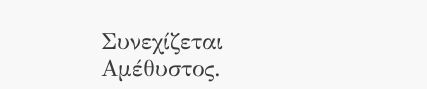Συνεχίζεται
Αμέθυστος.